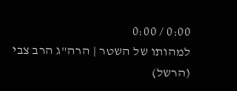0:00 / 0:00
למהותו של השטר | הרה"ג הרב צבי (הרשל)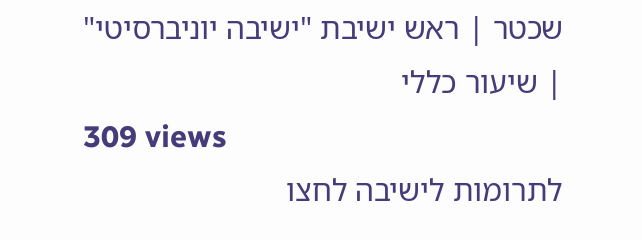שכטר | ראש ישיבת "ישיבה יוניברסיטי" | שיעור כללי
309 views
לתרומות לישיבה לחצו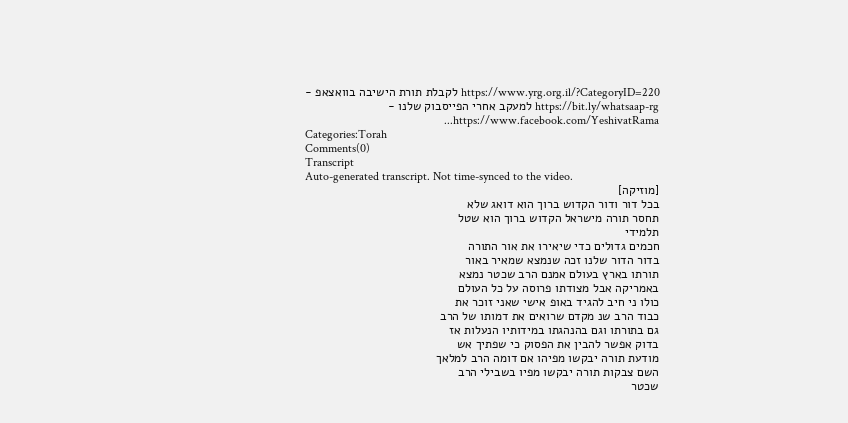https://www.yrg.org.il/?CategoryID=220 לקבלת תורת הישיבה בוואצאפ - https://bit.ly/whatsaap-rg למעקב אחרי הפייסבוק שלנו - https://www.facebook.com/YeshivatRama...
Categories:Torah
Comments(0)
Transcript
Auto-generated transcript. Not time-synced to the video.
[מוזיקה]
בכל דור ודור הקדוש ברוך הוא דואג שלא
תחסר תורה מישראל הקדוש ברוך הוא שטל
תלמידי
חכמים גדולים כדי שיאירו את אור התורה
בדור הדור שלנו זכה שנמצא שמאיר באור
תורתו בארץ בעולם אמנם הרב שכטר נמצא
באמריקה אבל מצודתו פרוסה על כל העולם
כולו ני חיב להגיד באופ אישי שאני זוכר את
כבוד הרב שנ מקדם שרואים את דמותו של הרב
גם בתורתו וגם בהנהגתו במידותיו הנעלות אז
בדוק אפשר להבין את הפסוק כי שפתיך אש
מודעת תורה יבקשו מפיהו אם דומה הרב למלאך
השם צבקות תורה יבקשו מפיו בשבילי הרב
שכטר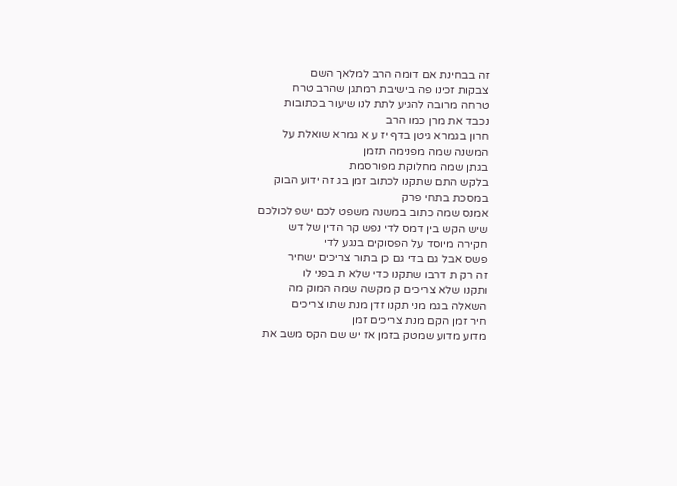זה בבחינת אם דומה הרב למלאך השם
צבקות זכינו פה בישיבת רמתגן שהרב טרח
טרחה מרובה להגיע לתת לנו שיעור בכתובות
נכבד את מרן כמו הרב
חרון בגמרא גיטן בדף יז ע א גמרא שואלת על
המשנה שמה מפנימה תזמן
בגתן שמה מחלוקת מפורסמת
בלקש התם שתקנו לכתוב זמן בג זה ידוע הבוק
במסכת בתחי פרק
אמנס שמה כתוב במשנה משפט לכם ישפ לכולכם
שיש הקש בין דמס לדי נפש קר הדין של דש
חקירה מיוסד על הפסוקים בנגע לדי
פשס אבל גם בדי גם כן בתור צריכים ישחיר
זה רק ת דרבו שתקנו כדי שלא ת בפני לו
ותקנו שלא צריכים ק מקשה שמה המוק מה
השאלה בגמ מני תקנו זדן מנת שתו צריכים
חיר זמן הקם מנת צריכים זמן
מדוע מדוע שמטק בזמן אז יש שם הקס משב את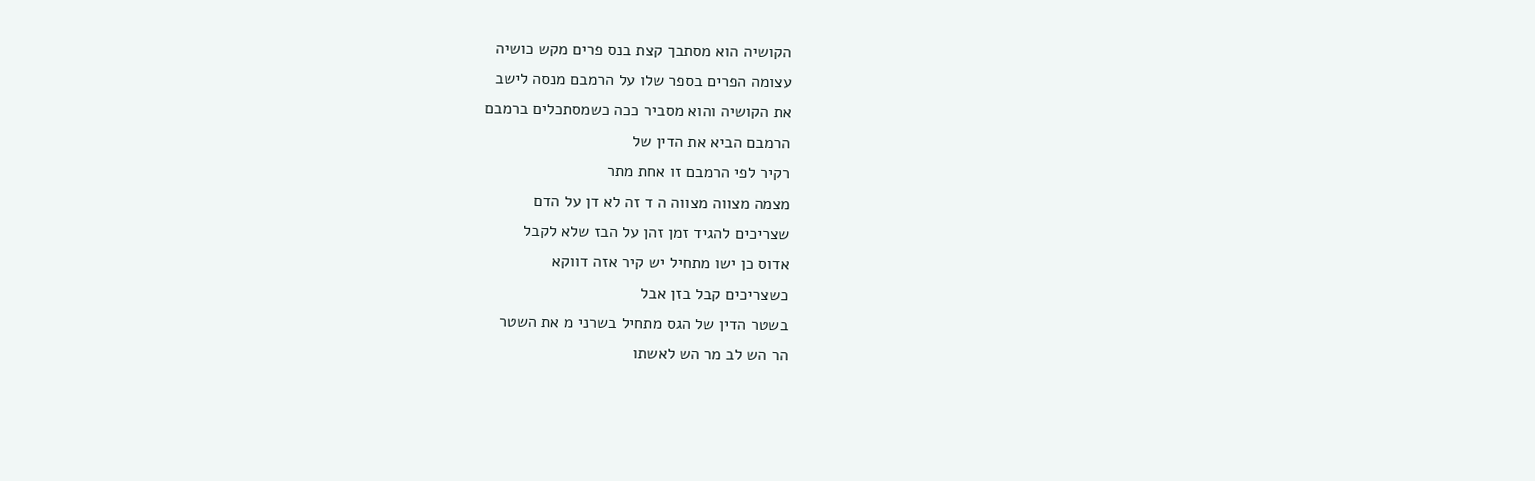הקושיה הוא מסתבך קצת בנס פרים מקש כושיה
עצומה הפרים בספר שלו על הרמבם מנסה לישב
את הקושיה והוא מסביר ככה כשמסתכלים ברמבם
הרמבם הביא את הדין של
רקיר לפי הרמבם זו אחת מתר
מצמה מצווה מצווה ה ד זה לא דן על הדם
שצריכים להגיד זמן זהן על הבז שלא לקבל
אדוס כן ישו מתחיל יש קיר אזה דווקא
כשצריכים קבל בזן אבל
בשטר הדין של הגס מתחיל בשרני מ את השטר
הר הש לב מר הש לאשתו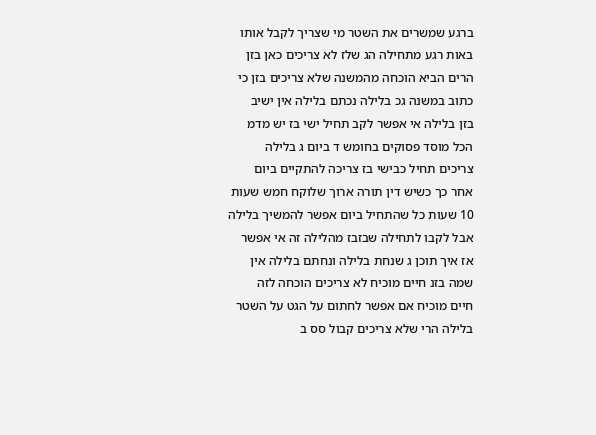ברגע שמשרים את השטר מי שצריך לקבל אותו
באות רגע מתחילה הג שלז לא צריכים כאן בזן
הרים הביא הוכחה מהמשנה שלא צריכים בזן כי
כתוב במשנה גכ בלילה נכתם בלילה אין ישיב
בזן בלילה אי אפשר לקב תחיל ישי בז יש מדמ
הכל מוסד פסוקים בחומש ד ביום ג בלילה
צריכים תחיל כבישי בז צריכה להתקיים ביום
אחר כך כשיש דין תורה ארוך שלוקח חמש שעות
10 שעות כל שהתחיל ביום אפשר להמשיך בלילה
אבל לקבו לתחילה שבזבז מהלילה זה אי אפשר
אז איך תוכן ג שנחת בלילה ונחתם בלילה אין
שמה בזנ חיים מוכיח לא צריכים הוכחה לזה
חיים מוכיח אם אפשר לחתום על הגט על השטר
בלילה הרי שלא צריכים קבול סס ב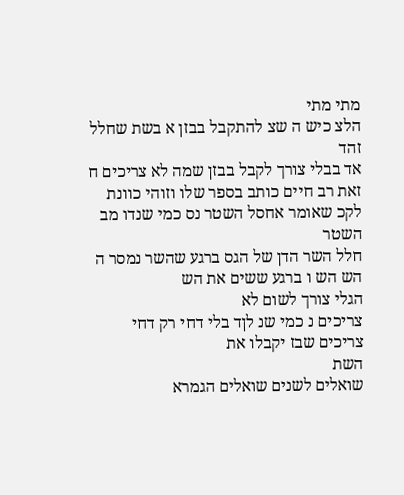מתי מתי
הלצ כיש ה שצ להתקבל בבזן א בשת שחלל זהד
אד בבלי צורך לקבל בבזן שמה לא צריכים ח
זאת רב חיים כותב בספר שלו וזוהי כוונת
לקכ שאומר אחסל השטר נס כמי שנדו מב השטר
חלל השר הדן של הגס ברגע שהשר נמסר ה
הש הש ו ברגע ששים את הש
הגלי צורך לשום לא
צריכים נ כמי שנ לןד בלי דחי רק דחי
צריכים שבז יקבלו את
השת
שואלים לשנים שואלים הגמרא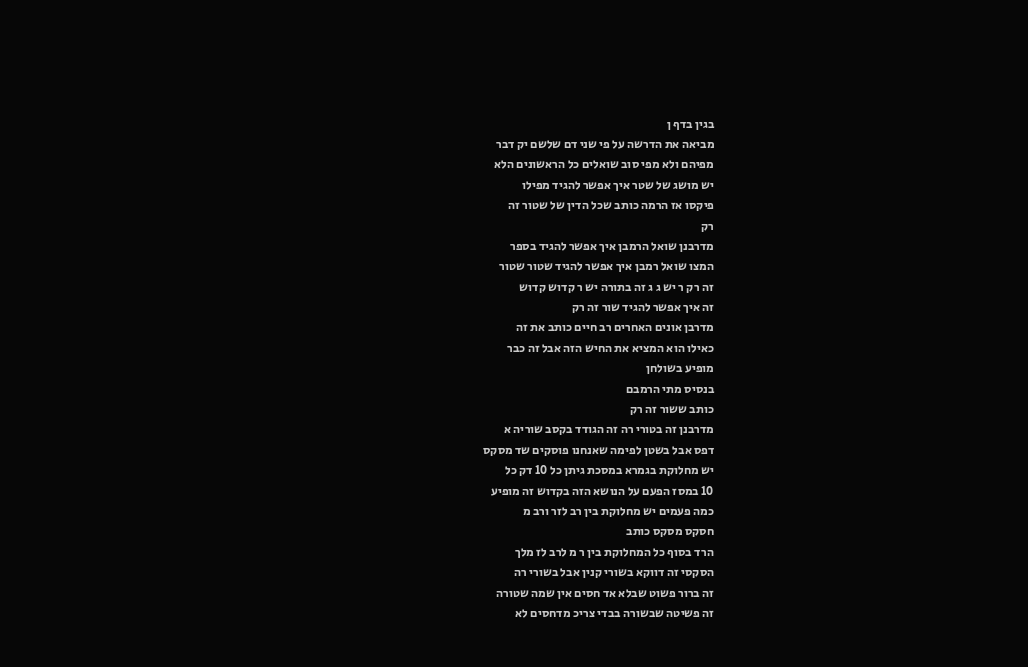בגין בדף ן
מביאה את הדרשה על פי שני דם שלשם יק דבר
מפיהם ולא מפי סוב שואלים כל הראשונים הלא
יש מושג של שטר איך אפשר להגיד מפילו
פיקסו אז הרמה כותב שכל הדין של שטור זה
רק
מדרבנן שואל הרמבן איך אפשר להגיד בספר
המצו שואל רמבן איך אפשר להגיד שטור שטור
זה רק ר יש ג ג זה בתורה יש ר קדוש קדוש
זה איך אפשר להגיד שור זה רק
מדרבן אונים האחרים רב חיים כותב את זה
כאילו הוא המציא את החיש הזה אבל זה כבר
מופיע בשולחן
בנסיס מתי הרמבם
כותב ששור זה רק
מדרבנן זה בטורי רה זה הגודד בקסב שוריה א
דפס אבל בשטן לפימה שאנחנו פוסקים שד מסקס
יש מחלוקת בגמרא במסכת גיתן כל 10 דק כל
10 במסז הפעם על הנושא הזה בקדוש זה מופיע
כמה פעמים יש מחלוקת בין רב לזר ורב מ
חסקס מסקס כותב
הרד בסוף כל המחלוקת בין ר מ לרב לז מלך
הסקסי זה דווקא בשורי קנין אבל בשורי רה
זה ברור פשוט שבלא אד חסים אין שמה שטורה
זה פשיטה שבשורה בבדי צריכ מדחסים לא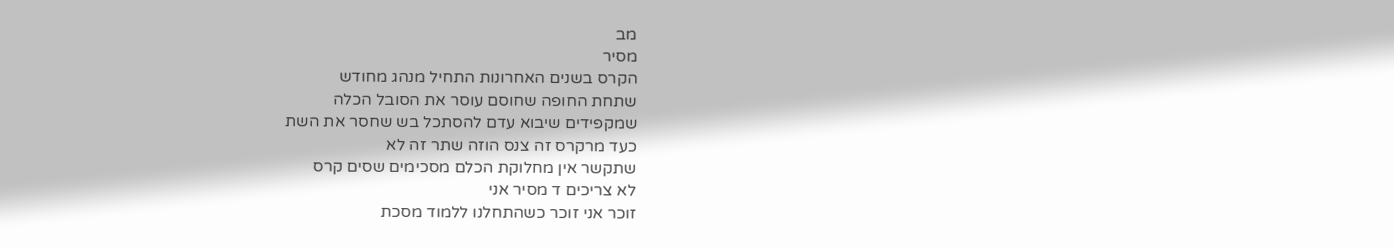מב
מסיר
הקרס בשנים האחרונות התחיל מנהג מחודש
שתחת החופה שחוסם עוסר את הסובל הכלה
שמקפידים שיבוא עדם להסתכל בש שחסר את השת
כעד מרקרס זה צנס הוזה שתר זה לא
שתקשר אין מחלוקת הכלם מסכימים שסים קרס
לא צריכים ד מסיר אני
זוכר אני זוכר כשהתחלנו ללמוד מסכת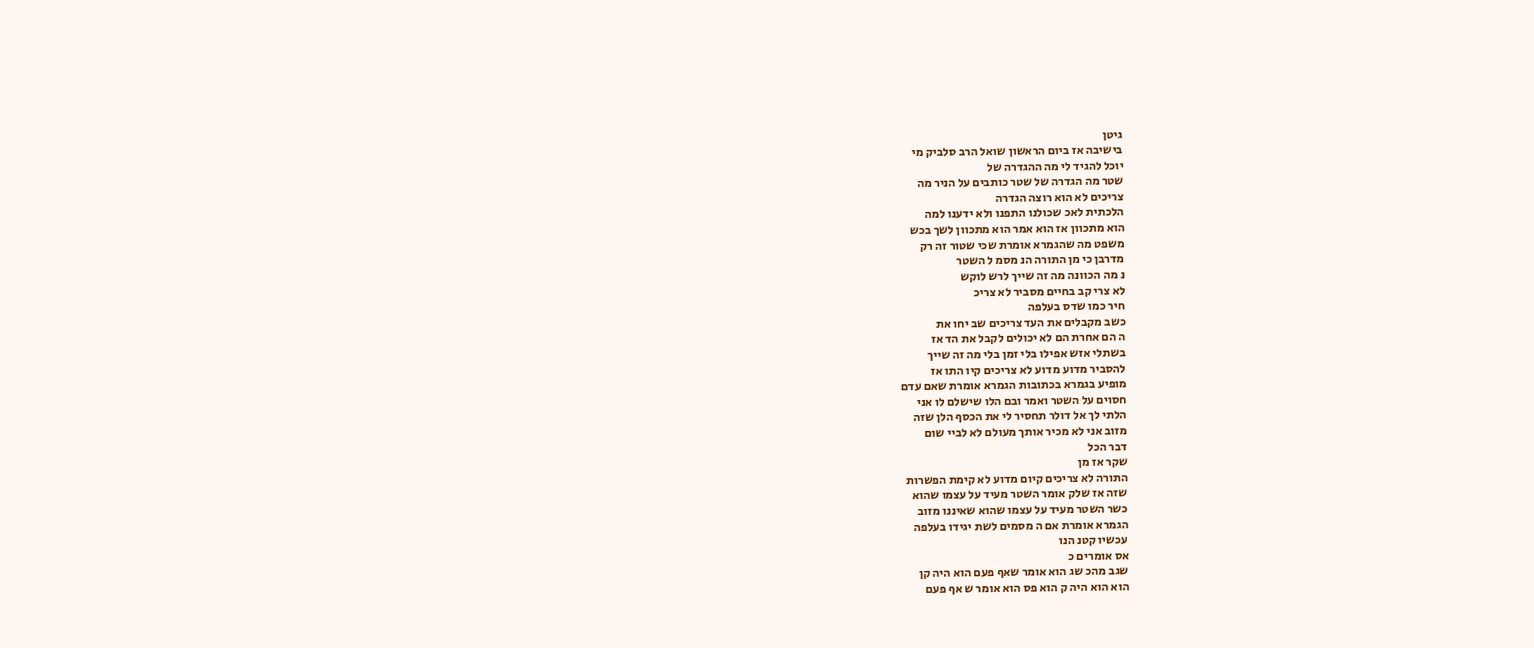גיטן
בישיבה אז ביום הראשון שואל הרב סלביק מי
יוכל להגיד לי מה ההגדרה של
שטר מה הגדרה של שטר כותבים על הניר מה
צריכים לא הוא רוצה הגדרה
הלכתית לאכ שכולנו התפנו ולא ידענו למה
הוא מתכוון אז הוא אמר הוא מתכוון לשך בכש
משפט מה שהגמרא אומרת שכי שטור זה רק
מדרבן כי מן התורה הנ מסמ ל השטר
נ מה הכוונה מה זה שייך לרש לוקש
לא צרי קב בחיים מסביר לא צריכ
חיר כמו שדס בעלפה
כשב מקבלים את העד צריכים שב יחו את
ה הם אחרת הם לא יכולים לקבל את הד אז
בשתלי אזש אפילו בלי זמן בלי מה זה שייך
להסביר מדוע מדוע לא צריכים קיו התו אז
מופיע בגמרא בכתובות הגמרא אומרת שאם עדם
חסוים על השטר ואמר ובם הלו שישלם לו אני
הלתי לך אל דולר תחסיר לי את הכסף הלן שזה
מזוב אני לא מכיר אותך מעולם לא לביי שום
דבר הכל
שקר אז מן
התורה לא צריכים קיום מדוע לא קימת הפשרות
שזה אז שלק אומר השטר מעיד על עצמו שהוא
כשר השטר מעיד על עצמו שהוא שאיננו מזוב
הגמרא אומרת אם ה מסמים לשת יגידו בעלפה
עכשיו קטנ הנו
אס אומרים כ
שגב מהכ שג הוא אומר שאף פעם הוא היה קן
הוא הוא היה ק הוא פס הוא אומר ש אף פעם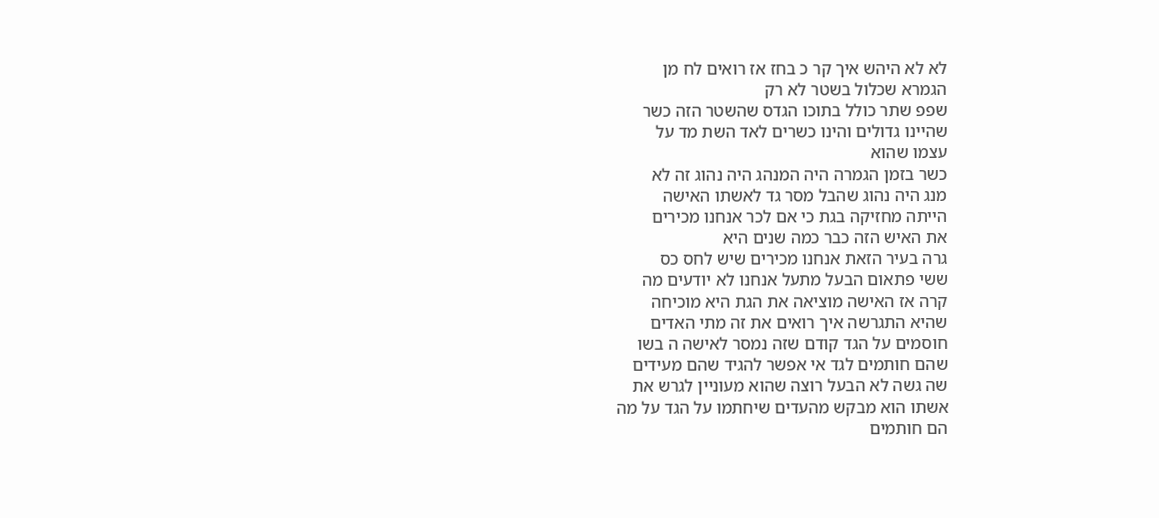לא לא היהש איך קר כ בחז אז רואים לח מן
הגמרא שכלול בשטר לא רק
שפפ שתר כולל בתוכו הגדס שהשטר הזה כשר
שהיינו גדולים והינו כשרים לאד השת מד על
עצמו שהוא
כשר בזמן הגמרה היה המנהג היה נהוג זה לא
מנג היה נהוג שהבל מסר גד לאשתו האישה
הייתה מחזיקה בגת כי אם לכר אנחנו מכירים
את האיש הזה כבר כמה שנים היא
גרה בעיר הזאת אנחנו מכירים שיש לחס כס
ששי פתאום הבעל מתעל אנחנו לא יודעים מה
קרה אז האישה מוציאה את הגת היא מוכיחה
שהיא התגרשה איך רואים את זה מתי האדים
חוסמים על הגד קודם שזה נמסר לאישה ה בשו
שהם חותמים לגד אי אפשר להגיד שהם מעידים
שה גשה לא הבעל רוצה שהוא מעוניין לגרש את
אשתו הוא מבקש מהעדים שיחתמו על הגד על מה
הם חותמים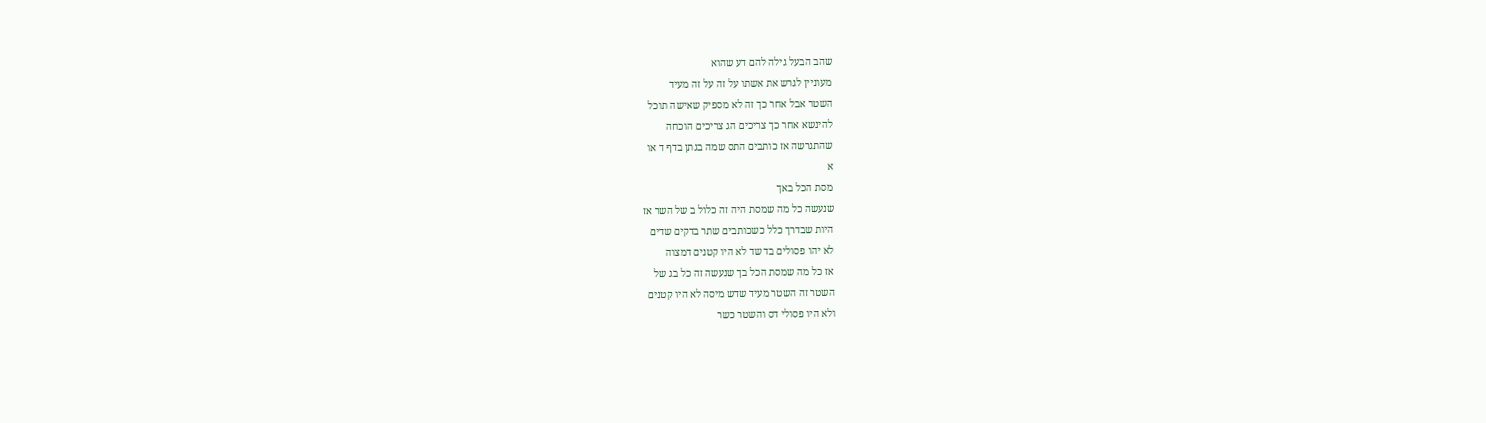שהב הבעל גילה להם דע שהוא
מעוניין לגרש את אשתו על זה על זה מעיד
השטר אבל אחר כך זה לא מספיק שאישה תוכל
להינשא אחר כך צריכים הג צריכים הוכחה
שהתגרשה אז כותבים התס שמה בגתן בדף ד או
א
מסת הכל באך
שנעשה כל מה שמסת היה זה כלול ב של השר אז
היות שבדרך כלל כשכותבים שתר בדקים שדים
לא יהו פסולים בד שד לא היו קטנים דמצוה
אז כל מה שמסת הכל בך שנעשה זה כל בג של
השטר זה השטר מעיד שדש מיסה לא היו קטנים
ולא היו פסולי דס והשטר כשר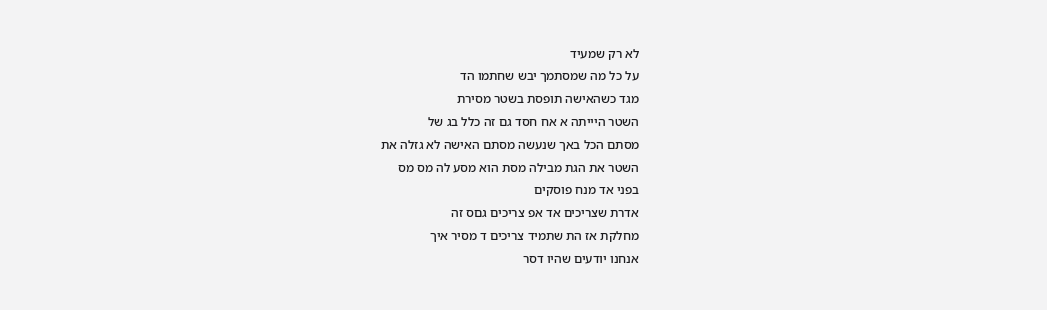לא רק שמעיד
על כל מה שמסתמך יבש שחתמו הד
מגד כשהאישה תופסת בשטר מסירת
השטר היייתה א אח חסד גם זה כלל בג של
מסתם הכל באך שנעשה מסתם האישה לא גזלה את
השטר את הגת מבילה מסת הוא מסע לה מס מס
בפני אד מנח פוסקים
אדרת שצריכים אד אפ צריכים גםס זה
מחלקת אז הת שתמיד צריכים ד מסיר איך
אנחנו יודעים שהיו דסר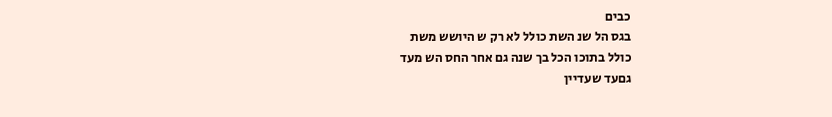כבים
בגס הל שנ השת כולל לא רק ש היושש משת
כולל בתוכו הכל בך שנה גם אחר החס הש מעד
גםעד שעדיין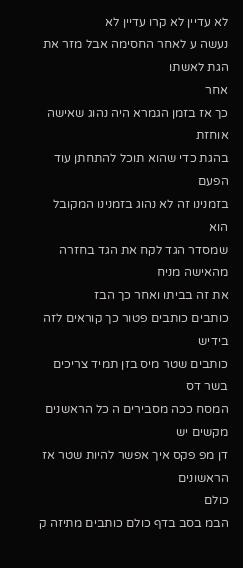לא עדיין לא קרו עדיין לא
נעשה ע לאחר החסימה אבל מזר את הגת לאשתו
אחר
כך אז בזמן הגמרא היה נהוג שאישה אוחזת
בהגת כדי שהוא תוכל להתחתן עוד הפעם
בזמנינו זה לא נהוג בזמנינו המקובל הוא
שמסדר הגד לקח את הגד בחזרה מהאישה מניח
את זה בביתו ואחר כך הבז
כותבים כותבים פטור כך קוראים לזה בידיש
כותבים שטר מיס בזן תמיד צריכים בשר דס
המסח ככה מסבירים ה כל הראשנים מקשים יש
דן מפ פקס איך אפשר להיות שטר אז הראשונים
כולם
הבמ בסב בדף כולם כותבים מתיזה ק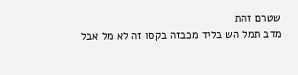שטרם זהת
מדב תמל הש בליד מכבזה בקסו זה לא מל אבל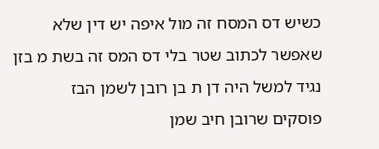כשיש דס המסח זה מול איפה יש דין שלא
שאפשר לכתוב שטר בלי דס המס זה בשת מ בזן
נגיד למשל היה דן ת בן רובן לשמן הבז
פוסקים שרובן חיב שמן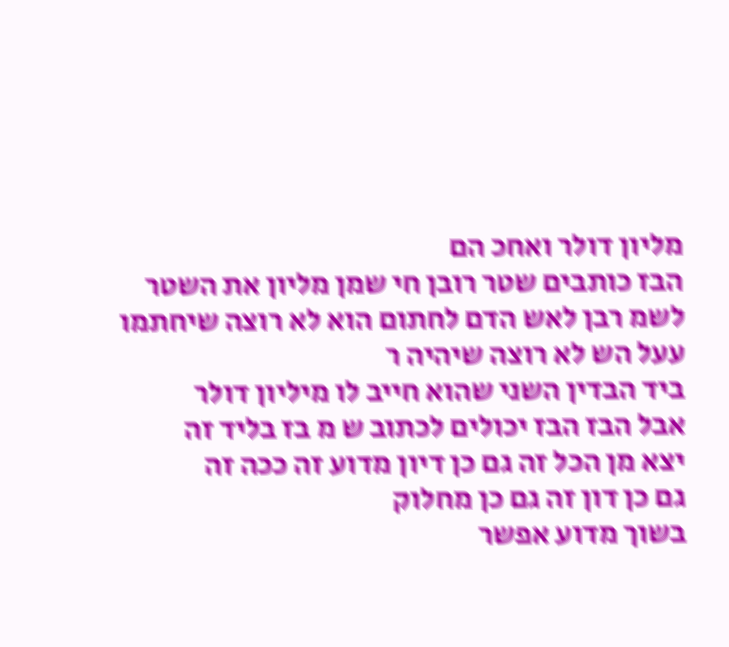מליון דולר ואחכ הם
הבז כותבים שטר רובן חי שמן מליון את השטר
לשמ רבן לאש הדם לחתום הוא לא רוצה שיחתמו
עעל הש לא רוצה שיהיה ר
ביד הבדין השני שהוא חייב לו מיליון דולר
אבל הבז הבז יכולים לכתוב ש מ בז בליד זה
יצא מן הכל זה גם כן דיון מדוע זה ככה זה
גם כן דון זה גם כן מחלוק
בשוך מדוע אפשר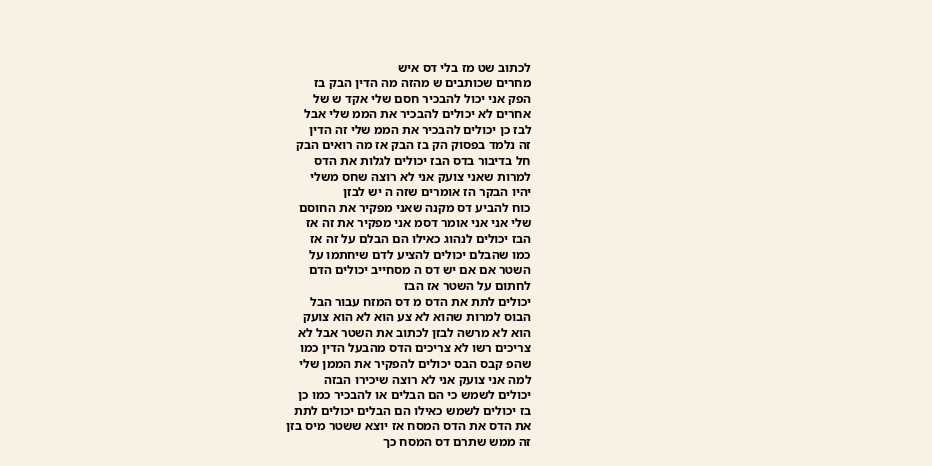לכתוב שט מז בלי דס איש
מחרים שכותבים ש מהזה מה הדין הבק בז
הפק אני יכול להבכיר חסם שלי אקד ש של
אחרים לא יכולים להבכיר את הממ שלי אבל
לבז כן יכולים להבכיר את הממ שלי זה הדין
זה נלמד בפסוק הק בז הבק אז מה רואים הבק
חל בדיבור בדס הבז יכולים לגלות את הדס
למרות שאני צועק אני לא רוצה שחס משלי
יהיו הבקר הז אומרים שזה ה יש לבזן
כוח להביע דס מקנה שאני מפקיר את החוסם
שלי אני אני אומר דסמ אני מפקיר את זה אז
הבז יכולים לנהוג כאילו הם הבלם על זה אז
כמו שהבלם יכולים להציע לדם שיחתמו על
השטר אם אם יש דס ה מסחייב יכולים הדם
לחתום על השטר אז הבז
יכולים לתת את הדס מ דס המזח עבור הבל
הבוס למרות שהוא לא צע הוא לא הוא צועק
הוא לא מרשה לבזן לכתוב את השטר אבל לא
צריכים רשו לא צריכים הדס מהבעל הדין כמו
שהפ קבס הבס יכולים להפקיר את הממן שלי
למה אני צועק אני לא רוצה שיכירו הבזה
יכולים לשמש כי הם הבלים או להבכיר כמו כן
בז יכולים לשמש כאילו הם הבלים יכולים לתת
את הדס את הדס המסח אז יוצא ששטר מיס בזן
זה ממש שתרם דס המסח כך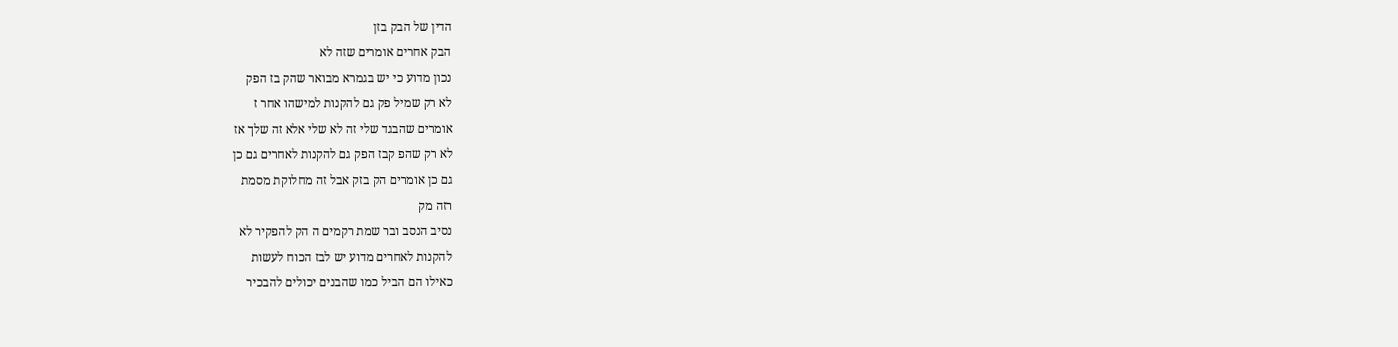הדין של הבק בזן
הבק אחרים אומרים שזה לא
נכון מדוע כי יש בגמרא מבואר שהק בז הפק
לא רק שמיל פק גם להקנות למישהו אחר ז
אומרים שהבגד שלי זה לא שלי אלא זה שלך אז
לא רק שהפ קבז הפק גם להקנות לאחרים גם כן
גם כן אומרים הק בזק אבל זה מחלוקת מסמת
רזה מק
נסיב הנסב ובר שמת רקמים ה הק להפקיר לא
להקנות לאחרים מדוע יש לבז הכוח לעשות
כאילו הם הביל כמו שהבנים יכולים להבכיר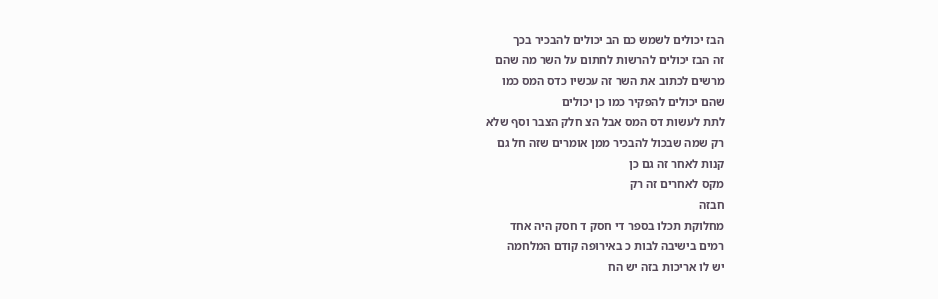הבז יכולים לשמש כם הב יכולים להבכיר בכך
זה הבז יכולים להרשות לחתום על השר מה שהם
מרשים לכתוב את השר זה עכשיו כדס המס כמו
שהם יכולים להפקיר כמו כן יכולים
לתת לעשות דס המס אבל הצ חלק הצבר וסף שלא
רק שמה שבכול להבכיר ממן אומרים שזה חל גם
קנות לאחר זה גם כן
מקס לאחרים זה רק
חבזה
מחלוקת תכלו בספר די חסק ד חסק היה אחד
רמים בישיבה לבות כ באירופה קודם המלחמה
יש לו אריכות בזה יש הח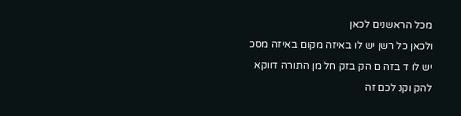מכל הראשנים לכאן
ולכאן כל רשן יש לו באיזה מקום באיזה מסכ
יש לו ד בזה ם הק בזק חל מן התורה דווקא
להק וקנ לכם זה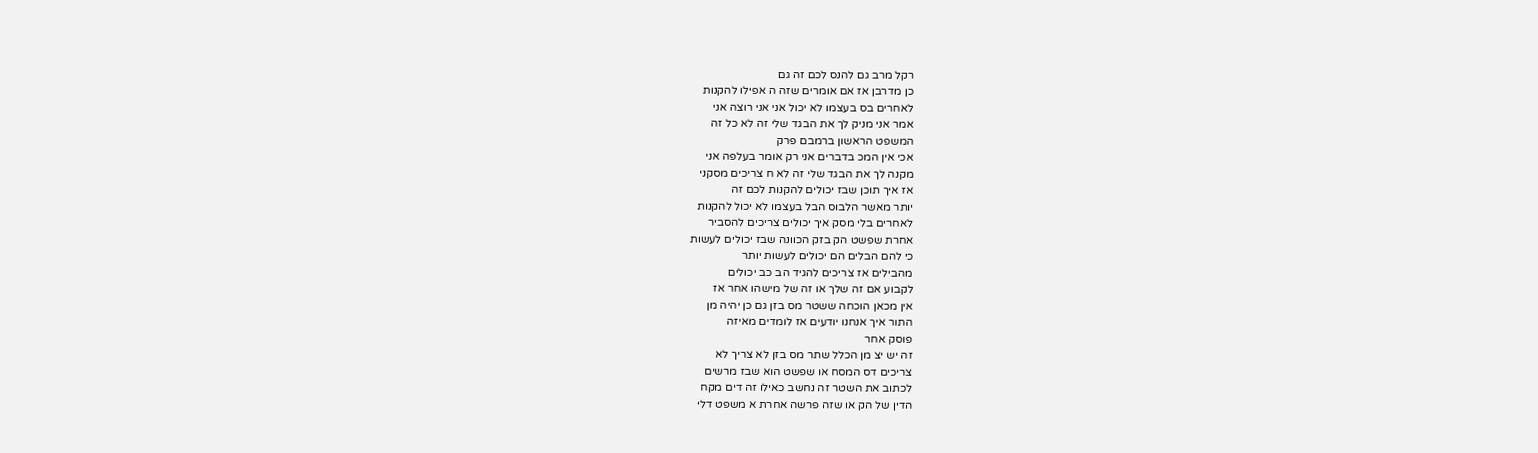רקל מרב גם להנס לכם זה גם
כן מדרבן אז אם אומרים שזה ה אפילו להקנות
לאחרים בס בעצמו לא יכול אני אני רוצה אני
אמר אני מניק לך את הבגד שלי זה לא כל זה
המשפט הראשון ברמבם פרק
אכי אין המכ בדברים אני רק אומר בעלפה אני
מקנה לך את הבגד שלי זה לא ח צריכים מסקני
אז איך תוכן שבז יכולים להקנות לכם זה
יותר מאשר הלבוס הבל בעצמו לא יכול להקנות
לאחרים בלי מסק איך יכולים צריכים להסביר
אחרת שפשט הק בזק הכוונה שבז יכולים לעשות
כי להם הבלים הם יכולים לעשות יותר
מהבילים אז צריכים להגיד הב כב יכולים
לקבוע אם זה שלך או זה של מישהו אחר אז
אין מכאן הוכחה ששטר מס בזן גם כן יהיה מן
התור איך אנחנו יודעים אז לומדים מאיזה
פוסק אחר
זה יש יצ מן הכלל שתר מס בזן לא צריך לא
צריכים דס המסח או שפשט הוא שבז מרשים
לכתוב את השטר זה נחשב כאילו זה דים מקח
הדין של הק או שזה פרשה אחרת א משפט דלי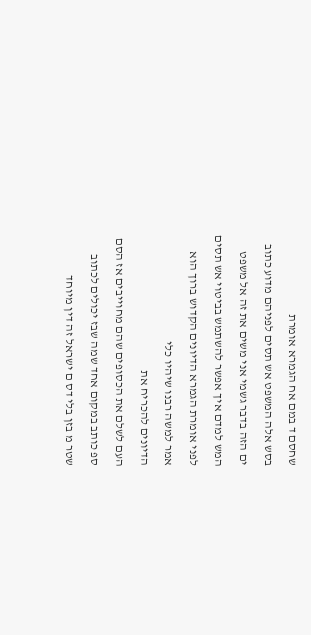שחסם ד במם אח הגמרא אומרת
בסש אלה המשפט אש תסים לפניהם מדוע כתוב
ים הזה בדבר גשמי אני משים את זה אל משפט
המש למדם איך אפשר להשתמש בביטוי אש תסים
לפני אומרת הגמרא הדיונים הקדוש ברוך הוא
אמר למשה רבנו שיהיו כלי
הדיונים להכריח את
העם לשלם את הכסופים שהם מחוייבים אז הסם
ספ כותב במקום אחד שמה שבז יכולים לכתוב
שטר מ בזן בלי דס ם ישראל זה דין מיוחד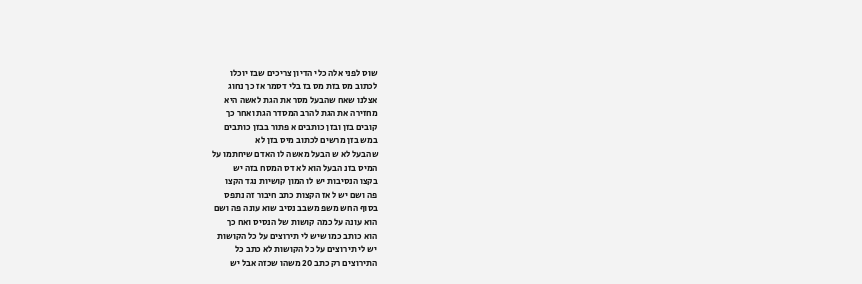שוס לפני אלה כלי הדיון צריכים שבז יוכלו
לכתוב מס בזת מס בז בלי דסמר אז כך נחוג
אצלנו שאח שהבעל מסר את הגת לאשה היא
מחזירה את הגת להרב המסדר הגת ואחר כך
קובים בזן ובזן כותבים א פתור בבזן כותבים
במש בזן מרשים לכתוב מיס בזן לא
שהבעל לא ש הבעל מאשה לו האדם שיחתמו על
המיס בזנ הבעל הוא לא דס המסח בזה יש
בקצו הנסיבות יש לו המון קושיות נגד הקצו
פה ושם יש ל אז הקצות כתב חיבור זה נתפס
בסוף החש משפ משבב נסיב שוא עונה פה ושם
הוא עונה על כמה קושות של הנסיס ואח כך
הוא כותב כמו שיש לי תירוצים על כל הקושות
יש לי תירוצים על כל הקושות לא כתב כל
התירוצים רק כתב 20 משהו שכזה אבל יש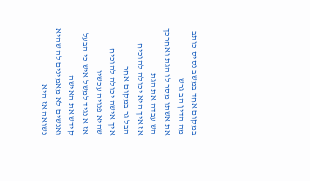במקום אחד במשב נסיס כותב מה הדין הב גרש
את אשתו מסר לו הגת ואחרכך הש עבדה את הגת
אז איך היא יכולה להוכיח הבל גר במקום אחר
איך אישה יכולה להוכיח שהיא פנויה עכשיו
אז א נגיד למשל איש כי הבעל קידש את האישה
ואנשים לא מאמינים לה שהיא נשואה אז היא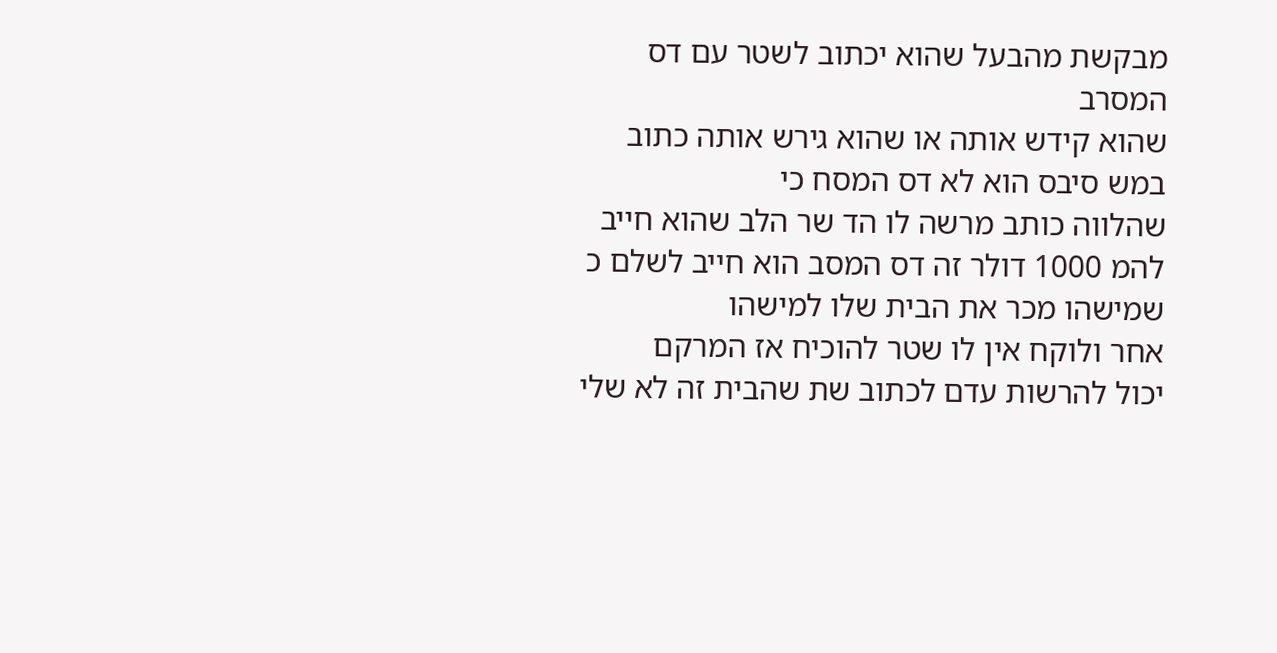מבקשת מהבעל שהוא יכתוב לשטר עם דס המסרב
שהוא קידש אותה או שהוא גירש אותה כתוב
במש סיבס הוא לא דס המסח כי
שהלווה כותב מרשה לו הד שר הלב שהוא חייב
להמ 1000 דולר זה דס המסב הוא חייב לשלם כ
שמישהו מכר את הבית שלו למישהו
אחר ולוקח אין לו שטר להוכיח אז המרקם
יכול להרשות עדם לכתוב שת שהבית זה לא שלי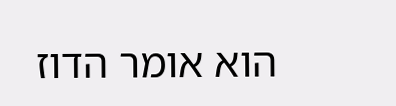הוא אומר הדוז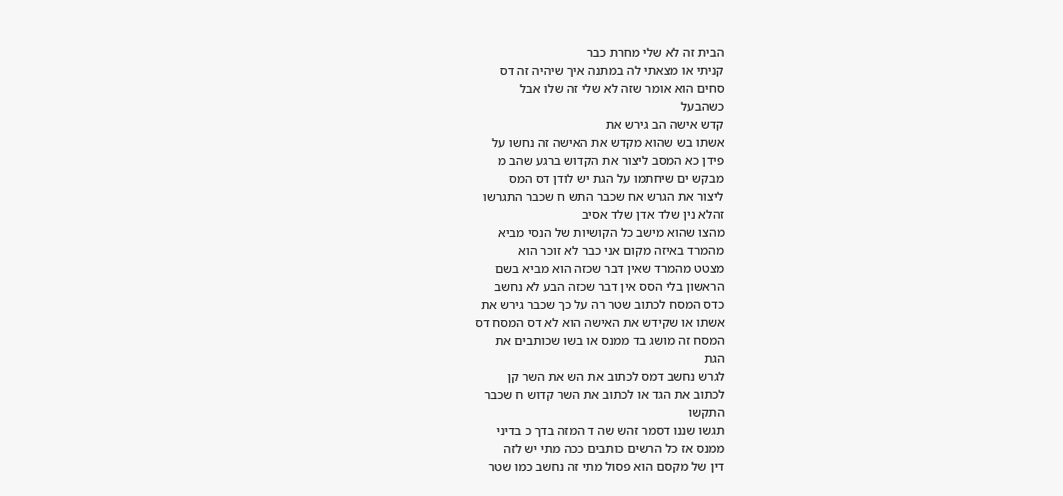הבית זה לא שלי מחרת כבר
קניתי או מצאתי לה במתנה איך שיהיה זה דס
סחים הוא אומר שזה לא שלי זה שלו אבל
כשהבעל
קדש אישה הב גירש את
אשתו בש שהוא מקדש את האישה זה נחשו על
פידן כא המסב ליצור את הקדוש ברגע שהב מ
מבקש ים שיחתמו על הגת יש לודן דס המס
ליצור את הגרש אח שכבר התש ח שכבר התגרשו
זהלא נין שלד אדן שלד אסיב
מהצו שהוא מישב כל הקושיות של הנסי מביא
מהמרד באיזה מקום אני כבר לא זוכר הוא
מצטט מהמרד שאין דבר שכזה הוא מביא בשם
הראשון בלי הסס אין דבר שכזה הבע לא נחשב
כדס המסח לכתוב שטר רה על כך שכבר גירש את
אשתו או שקידש את האישה הוא לא דס המסח דס
המסח זה מושג בד ממנס או בשו שכותבים את
הגת
לגרש נחשב דמס לכתוב את הש את השר קן
לכתוב את הגד או לכתוב את השר קדוש ח שכבר
התקשו
תגשו שננו דסמר זהש שה ד המזה בדך כ בדיני
ממנס אז כל הרשים כותבים ככה מתי יש לזה
דין של מקסם הוא פסול מתי זה נחשב כמו שטר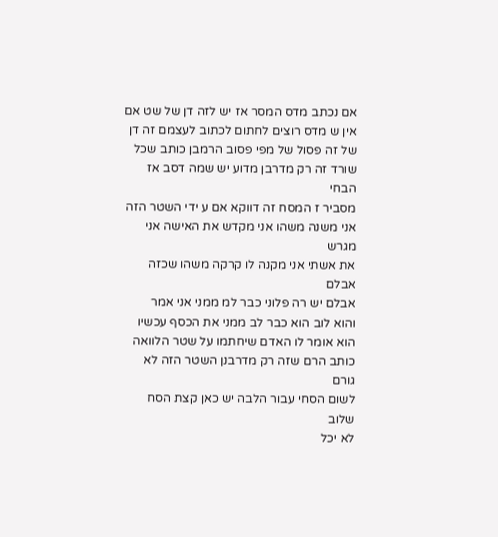אם נכתב מדס המסר אז יש לזה דן של שט אם
אין ש מדס רוצים לחתום לכתוב לעצמם זה דן
של זה פסול של מפי פסוב הרמבן כותב שכל
שורד זה רק מדרבן מדוע יש שמה דסב אז הבחי
מסביר ז המסח זה דווקא אם ע ידי השטר הזה
אני משנה משהו אני מקדש את האישה אני מגרש
את אשתי אני מקנה לו קרקה משהו שכזה אבלם
אבלם יש רה פלוני כבר למ ממני אני אמר
והוא לוב הוא כבר לב ממני את הכסף עכשיו
הוא אומר לו האדם שיחתמו על שטר הלוואה
כותב הרם שזה רק מדרבנן השטר הזה לא גורם
לשום הסחי עבור הלבה יש כאן קצת הסח שלוב
לא יכל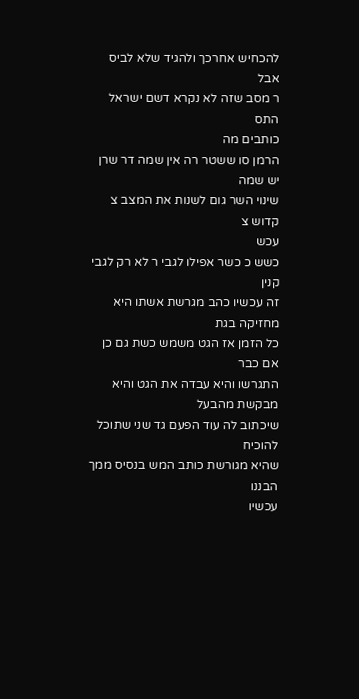להכחיש אחרכך ולהגיד שלא לביס אבל
ר מסב שזה לא נקרא דשם ישראל התס
כותבים מה
הרמן סו ששטר רה אין שמה דר שרן יש שמה
שינוי השר גום לשנות את המצב צ קדוש צ
עכש
כשש כ כשר אפילו לגבי ר לא רק לגבי קנין
זה עכשיו כהב מגרשת אשתו היא מחזיקה בגת
כל הזמן אז הגט משמש כשת גם כן אם כבר
התגרשו והיא עבדה את הגט והיא מבקשת מהבעל
שיכתוב לה עוד הפעם גד שני שתוכל להוכיח
שהיא מגורשת כותב המש בנסיס ממך הבננו
עכשיו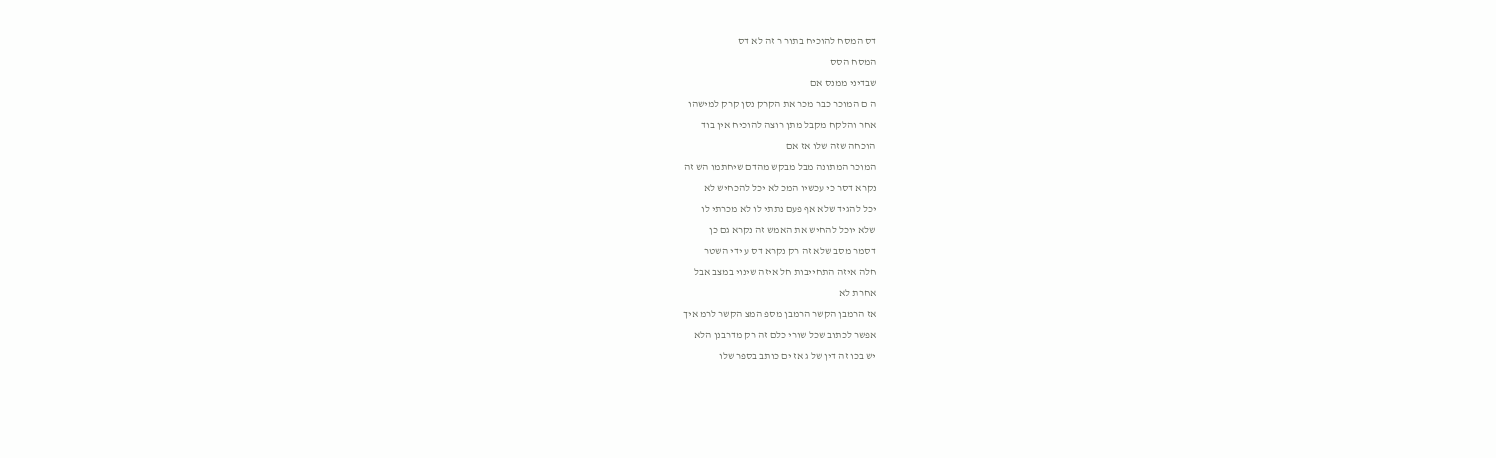דס המסח להוכיח בתור ר זה לא דס
המסח הסס
שבדיני ממנס אם
ה ם המוכר כבר מכר את הקרק נסן קרק למישהו
אחר והלקח מקבל מתן רוצה להוכיח אין בוד
הוכחה שזה שלו אז אם
המוכר המתונה מבל מבקש מהדם שיחתמו הש זה
נקרא דסר כי עכשיו המכ לא יכל להכחיש לא
יכל להגיד שלא אף פעם נתתי לו לא מכרתי לו
שלא יוכל להחיש את האמש זה נקרא גם כן
דסמר מסב שלא זה רק נקרא דס ע ידי השטר
חלה איזה התחייבות חל איזה שינוי במצב אבל
אחרת לא
אז הרמבן הקשר הרמבן מספ המצ הקשר לרמ איך
אפשר לכתוב שכל שורי כלם זה רק מדרבנן הלא
יש בכו זה דין של ג אז ים כותב בספר שלו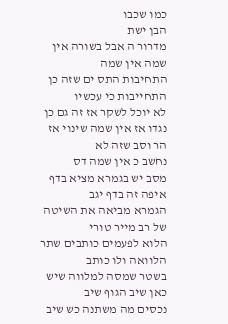כמו שכבו
הבן ישת
מדרור ה אבל בשורה אין שמה אין שמה
התחיבות התס ים שזה כן התחייבות כי עכשיו
לא יוכל לשקר אז זה גם כן
נגדו אז אין שמה שינוי אז הר וסב שזה לא
נחשב כ אין שמה דס
מסב יש בגמרא מציא בדף איפה זה בדף יגב
הגמרא מביאה את השיטה של רב מייר טורי
הלוא לפעמים כותבים שתר הלוואה ולו כותב
בשטר שמסה למלווה שיש כאן שיב הגוף שיב
נכסים מה משתנה כש שיב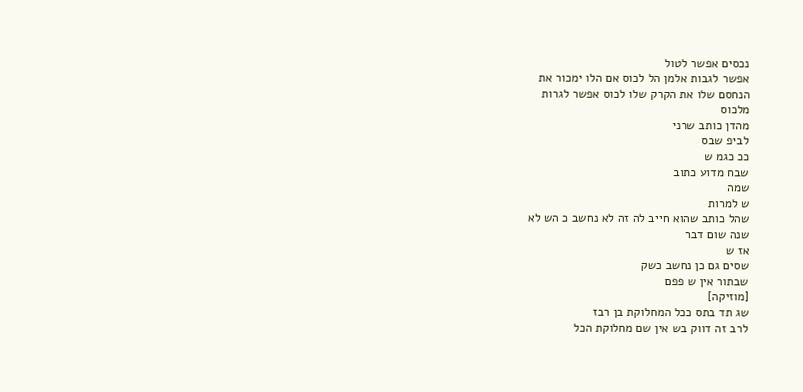נכסים אפשר לטול
אפשר לגבות אלמן הל לכוס אם הלו ימכור את
הנחסם שלו את הקרק שלו לכוס אפשר לגרות
מלכוס
מהדן כותב שרני
לביפ שבס
ככ כגמ ש
שבח מדוע כתוב
שמה
ש למרות
שהל כותב שהוא חייב לה זה לא נחשב כ הש לא
שנה שום דבר
אז ש
שסים גם כן נחשב כשק
שבתור אין ש פפם
[מוזיקה]
שג תד בתס ככל המחלוקת בן רבז
לרב זה דווק בש אין שם מחלוקת הכל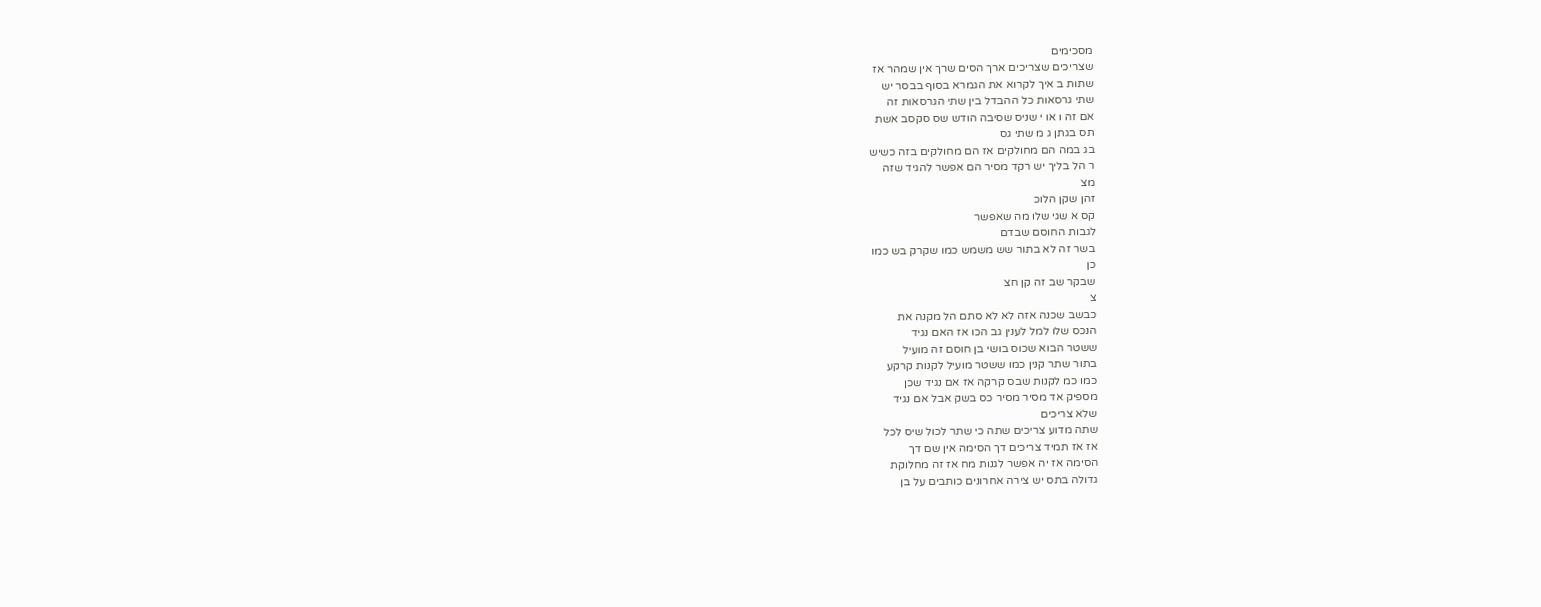מסכימים
שצריכים שצריכים ארך הסים שרך אין שמהר אז
שתות ב איך לקרוא את הגמרא בסוף בבסר יש
שתי גרסאות כל ההבדל בין שתי הגרסאות זה
אם זה ו או י שניס שסיבה הודש שס סקסב אשת
תס בגתן ג מ שתי גס
בג במה הם מחולקים אז הם מחולקים בזה כשיש
ר הל בליך יש רקד מסיר הם אפשר להגיד שזה
מצ
זהן שקן הלוכ
קס א שגי שלו מה שאפשר
לגבות החוסם שבדם
בשר זה לא בתור שש משמש כמו שקרק בש כמו
כן
שבקר שב זה קן חצ
צ
כבשב שכנה אזה לא לא סתם הל מקנה את
הנכס שלו למל לענין גב הכו אז האם נגיד
ששטר הבוא שכוס בושי בן חוסם זה מועיל
בתור שתר קנין כמו ששטר מועיל לקנות קרקע
כמו כמ לקנות שבס קרקה אז אם נגיד שכן
מספיק אד מסיר מסיר כס בשק אבל אם נגיד
שלא צריכים
שתה מדוע צריכים שתה כי שתר לכול שיס לכל
אז אז תמיד צריכים דך הסימה אין שם דך
הסימה אז יה אפשר לגנות מח אז זה מחלוקת
גדולה בתס יש צירה אחרונים כותבים על בן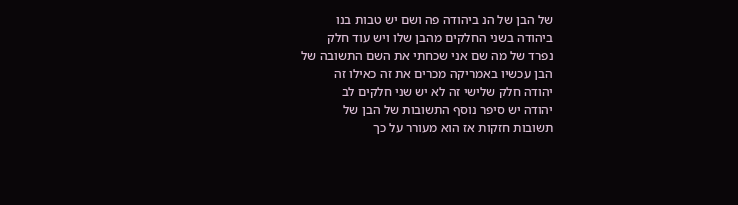של הבן של הנ ביהודה פה ושם יש טבות בנו
ביהודה בשני החלקים מהבן שלו ויש עוד חלק
נפרד של מה שם אני שכחתי את השם התשובה של
הבן עכשיו באמריקה מכרים את זה כאילו זה
יהודה חלק שלישי זה לא יש שני חלקים לב
יהודה יש סיפר נוסף התשובות של הבן של
תשובות חזקות אז הוא מעורר על כך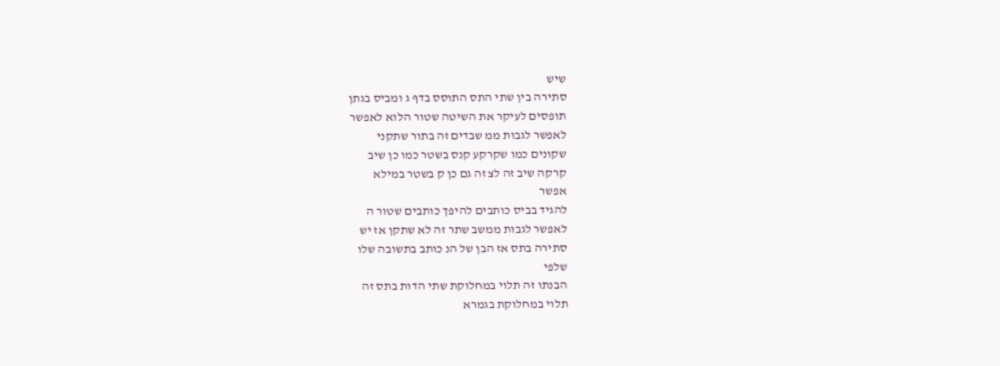שיש
סתירה בין שתי התס התוסס בדף ג ומביס בגתן
תופסים לעיקר את השיטה שטור הלוא לאפשר
לאפשר לגבות ממ שבדים זה בתור שתקני
שקונים כמו שקרקע קנס בשטר כמו כן שיב
קרקה שיב זה לצ זה גם כן ק בשטר במילא
אפשר
להגיד בביס כותבים להיפך כותבים שטור ה
לאפשר לגבות ממשב שתר זה לא שתקן אז יש
סתירה בתס אז הבן של הנ כותב בתשובה שלו
שלפי
הבנתו זה תלוי במחלוקת שתי הדות בתס זה
תלוי במחלוקת בגמרא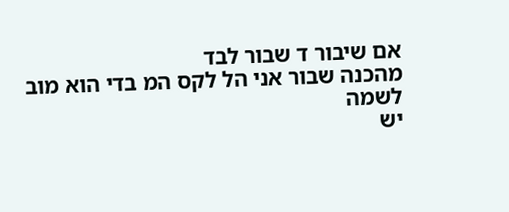אם שיבור ד שבור לבד
מהכנה שבור אני הל לקס המ בדי הוא מוב
לשמה
יש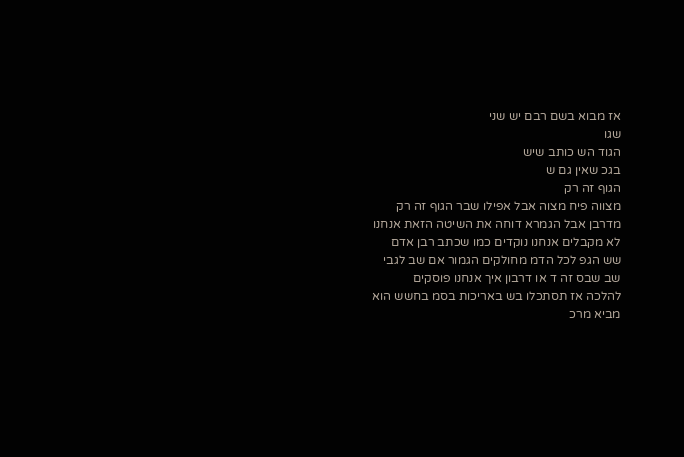אז מבוא בשם רבם יש שני
שגו
הגוד הש כותב שיש
בגכ שאין גם ש
הגוף זה רק
מצווה פיח מצוה אבל אפילו שבר הגוף זה רק
מדרבן אבל הגמרא דוחה את השיטה הזאת אנחנו
לא מקבלים אנחנו נוקדים כמו שכתב רבן אדם
שש הגפ לכל הדמ מחולקים הגמור אם שב לגבי
שב שבס זה ד או דרבון איך אנחנו פוסקים
להלכה אז תסתכלו בש באריכות בסמ בחשש הוא
מביא מרכ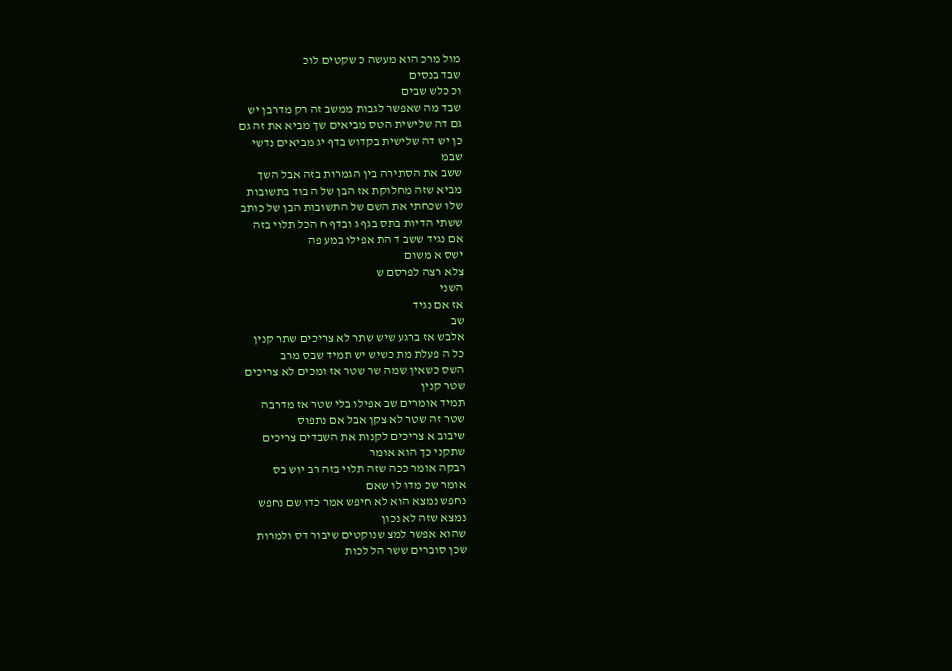מול מרכ הוא מעשה כ שקטים לוכ
שבד בנסים
וכ כלש שבים
שבד מה שאפשר לגבות ממשב זה רק מדרבן יש
גם דה שלישית הטס מביאים שך מביא את זה גם
כן יש דה שלישית בקדוש בדף יג מביאים נדשי
שבמ
ששב את הסתירה בין הגמרות בזה אבל השך
מביא שזה מחלוקת אז הבן של ה בוד בתשובות
שלו שכחתי את השם של התשובות הבן של כותב
ששתי הדיות בתס בגף ג ובדף ח הכל תלוי בזה
אם נגיד ששב ד הת אפילו במע פה
ישס א משום
צלא רצה לפרסם ש
השני
אז אם נגיד
שב
אלבש אז ברגע שיש שתר לא צריכים שתר קנין
כל ה פעלת מת כשיש יש תמיד שבס מרב
השס כשאין שמה שר שטר אז ומכים לא צריכים
שטר קנין
תמיד אומרים שב אפילו בלי שטר אז מדרבה
שטר זה שטר לא צקן אבל אם נתפוס
שיבוב א צריכים לקנות את השבדים צריכים
שתקני כך הוא אומר
רבקה אומר ככה שזה תלוי בזה רב יוש בס
אומר שכ מדו לו שאם
נחפש נמצא הוא לא חיפש אמר כדו שם נחפש
נמצא שזה לא נכון
שהוא אפשר למצ שנוקטים שיבור דס ולמרות
שכן סוברים ששר הל לכות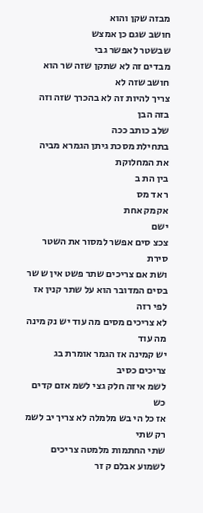מבזה שקן והוא
חושב שגם כן אמצש
שבשטר לאפשר גבי
מבדים זה לא שתקן שזה שר הוא חושב שזה לא
צריך להיות זה לא בהכרך שזה וזה בזה הבן
שלב כותב ככה
בתחילת מסכת גיתן הגמרא מביה את המחלוקת
בין הת ב
ר אד מס
אקמק אחת
ישם
צכצ סים אפשר למסור את השטר
סירת
ושת אם צריכים שתר פשט אין ש שר
בסים המדובר הוא על שתר קנין אז לפי רזה
לא צריכים מסים מה עוד יש נק מינה מה עוד
יש קמינה אז הגמר אומרת בג צריכים כסיב
לשמ איזה חלק גצי לשמ אזם קדים כש
אז כל הי בש מלמלה לא צריך יב לשמ רק שתי
שתי החתמות מלמטה צריכים לשמוע אבלם ק זר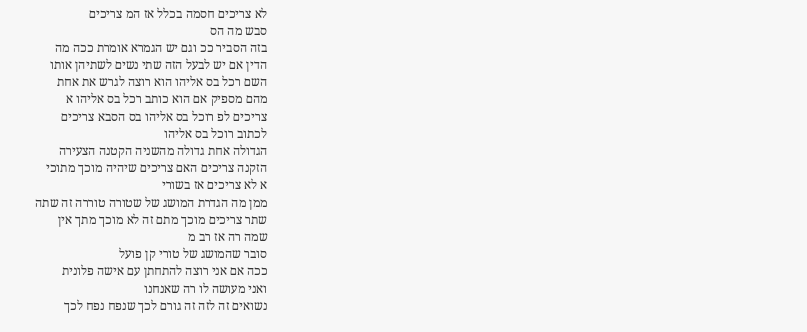לא צריכים חסמה בכלל אז המ צריכים
סבש מה הס
בזה הסביר ככ וגם יש הגמרא אומרת ככה מה
הדין אם יש לבעל הזה שתי נשים לשתיהן אותו
השם רכל בס אליהו הוא רוצה לגרש את אחת
מהם מספיק אם הוא כותב רכל בס אליהו א
צריכים לפ רוכל בס אליהו בס הסבא צריכים
לכתוב רוכל בס אליהו
הגדולה אחת גדולה מהשניה הקטנה הצעירה
הזקנה צריכים האם צריכים שיהיה מוכך מתוכי
א לא צריכים אז בשורי
ממן מה הגדרת המושג של שטורה טוררה זה שתה
שתר צריכים מוכך מתם זה לא מוכך מתך אין
שמה רה אז רב מ
סובר שהמושג של טורי קן פועל
ככה אם אני רוצה להתחתן עם אישה פלונית
ואני מעושה לו רה שאנחנו
נשואים זה לזה זה גורם לכך שנפח נפח לכך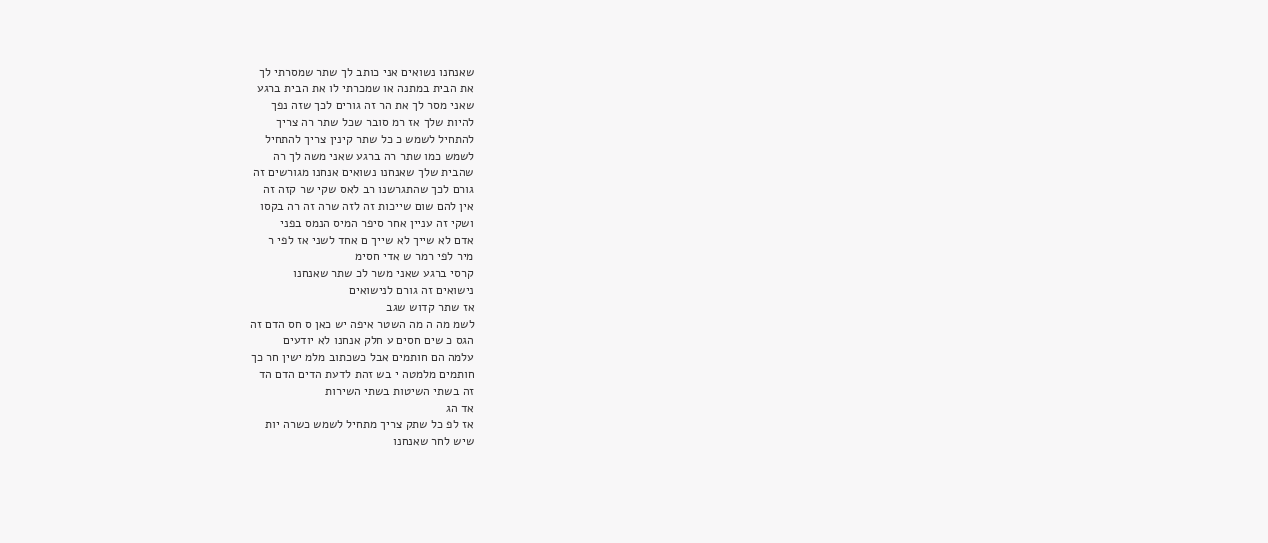שאנחנו נשואים אני כותב לך שתר שמסרתי לך
את הבית במתנה או שמכרתי לו את הבית ברגע
שאני מסר לך את הר זה גורים לכך שזה נפך
להיות שלך אז רמ סובר שכל שתר רה צריך
להתחיל לשמש כ כל שתר קינין צריך להתחיל
לשמש כמו שתר רה ברגע שאני משה לך רה
שהבית שלך שאנחנו נשואים אנחנו מגורשים זה
גורם לכך שהתגרשנו רב לאס שקי שר קזה זה
אין להם שום שייכות זה לזה שרה זה רה בקסו
ושקי זה עניין אחר סיפר המיס הנמס בפני
אדם לא שייך לא שייך ם אחד לשני אז לפי ר
מיר לפי רמר ש אדי חסימ
קרסי ברגע שאני משר לכ שתר שאנחנו
נישואים זה גורם לנישואים
אז שתר קדוש שגב
לשמ מה ה מה השטר איפה יש כאן ס חס הדם זה
הגס כ שים חסים ע חלק אנחנו לא יודעים
עלמה הם חותמים אבל כשכתוב מלמ ישין חר כך
חותמים מלמטה י בש זהת לדעת הדים הדם הד
זה בשתי השיטות בשתי השירות
אד הג
אז לפ כל שתק צריך מתחיל לשמש כשרה יות
שיש לחר שאנחנו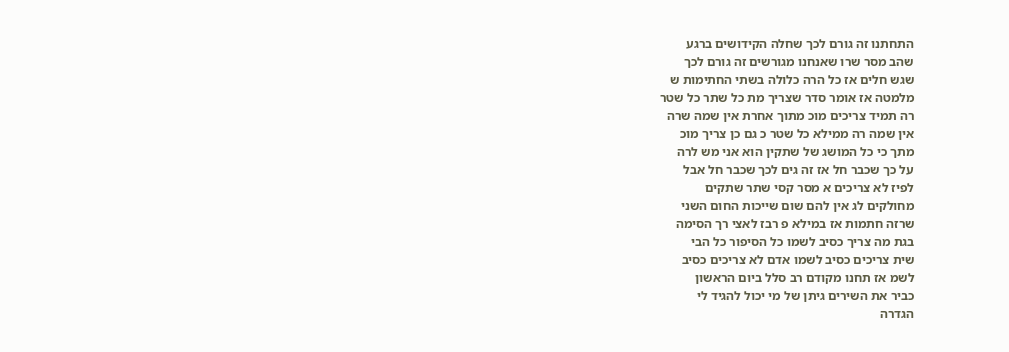התחתנו זה גורם לכך שחלה הקידושים ברגע
שהב מסר שרו שאנחנו מגורשים זה גורם לכך
שגש חלים אז כל הרה כלולה בשתי החתימות ש
מלמטה אז אומר סדר שצריך מת כל שתר כל שטר
רה תמיד צריכים מוכ מתוך אחרת אין שמה שרה
אין שמה רה ממילא כל שטר כ גם כן צריך מוכ
מתך כי כל המושג של שתקין הוא אני מש לרה
על כך שכבר חל אז זה גים לכך שכבר חל אבל
לפיז לא צריכים א מסר קסי שתר שתקים
מחולקים לג אין להם שום שייכות החום השני
שרזה חתמות אז במילא פ רבז לאצי רך הסימה
בגת מה צריך כסיב לשמו כל הסיפור כל הבי
שית צריכים כסיב לשמו אדם לא צריכים כסיב
לשמ אז תחנו מקודם רב סלל ביום הראשון
כביר את השירים גיתן של מי יכול להגיד לי
הגדרה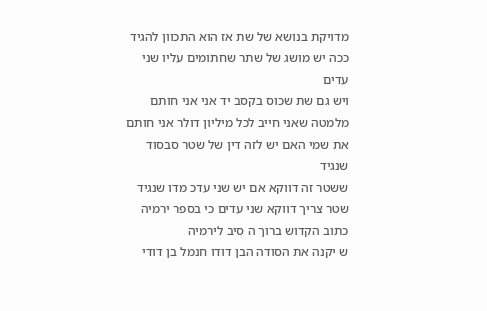מדויקת בנושא של שת אז הוא התכוון להגיד
ככה יש מושג של שתר שחתומים עליו שני עדים
ויש גם שת שכוס בקסב יד אני אני חותם
מלמטה שאני חייב לכל מיליון דולר אני חותם
את שמי האם יש לזה דין של שטר סבסוד שנגיד
ששטר זה דווקא אם יש שני עדכ מדו שנגיד
שטר צריך דווקא שני עדים כי בספר ירמיה
כתוב הקדוש ברוך ה סיב לירמיה
ש יקנה את הסודה הבן דודו חנמל בן דודי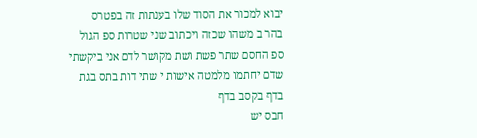יבוא למכור את הסוד שלו בענתות זה בפטרס
בהר ב משהו שכזה ויכתוב שני שטרות ספ הגול
ספ החסם שתר פשת ושת מקושר לדם אני ביקשתי
שדם יחתמו מלמטה אישות י שתי דות בתס בגת
בדף בקסב בדף
חבס יש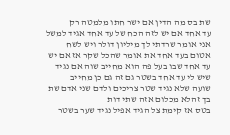שת בס מה הדין אם ישר חתו מלמטה רק
עד אחד אם יש לזה הכח של עד אחד אגיד למשל
אני אומר שרדתי לך מיליון דולר ויש לשח
אטום בעד אחד את אומר שהכל שקר אז אם יש
עד אחד שבו בעל פה הוא מחייב שוה אם נגיד
שיש לי עד אחד בשטר גם זה גם כן מחייב
שועה שלא נגיד שטר צריכים ולדם שני אדם שת
בך זהלא מכלום אזה שתי דות
בטס אז קימת צל הגיד אפיל נגיד שער בשטר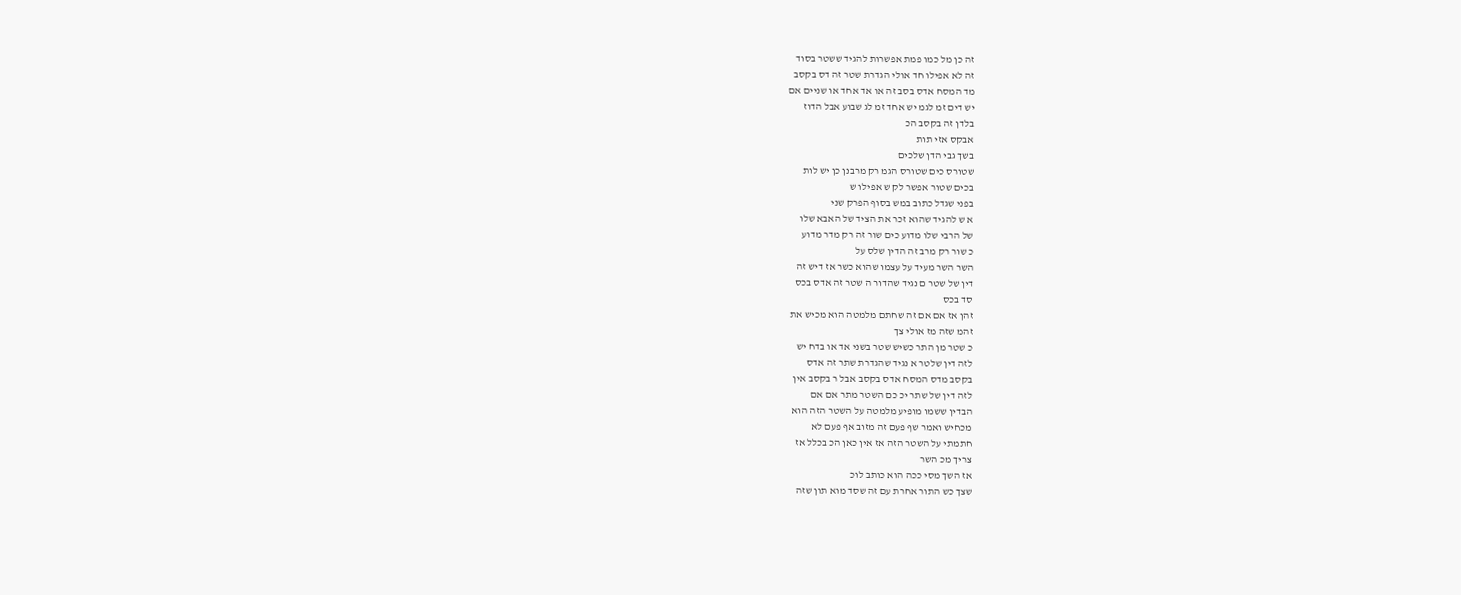זה כן מל כמו פמת אפשרות להגיד ששטר בסוד
זה לא אפילו חד אולי הגדרת שטר זה דס בקסב
מד המסח אדס בסב זה או אד אחד או שניים אם
יש דים זמ לגמ יש אחד זמ לג שבוע אבל הדוז
בלדן זה בקסב הכ
אבקס אזי תות
בשך גבי הדן שלכים
שטורס כים שטורס הגמ רק מרבנן כן יש לות
בכים שטור אפשר לק ש אפילו ש
בפני שגדל כתוב במש בסוף הפרק שני
א ש להגיד שהוא זכר את הציד של האבא שלו
של הרבי שלו מדוע כים שור זה רק מדר מדוע
כ שור רק מרב זה הדין שלס על
השר השר מעיד על עצמו שהוא כשר אז דיש זה
דין של שטר ם נגיד שהדור ה שטר זה אדס בכס
סד בכס
זהן אז אם אם זה שחתם מלמטה הוא מכיש את
זהמ שזה מז אולי צך
כ שטר מן התר כשיש שטר בשני אד או בדח יש
לזה דין שלטר א נגיד שהגדרת שתר זה אדס
בקסב מדס המסח אדס בקסב אבל ר בקסב אין
לזה דין של שתר יכ כם השטר מתר אם אם
הבדין ששמו מופיע מלמטה על השטר הזה הוא
מכחיש ואמר שף פעם זה מזוב אף פעם לא
חתמתי על השטר הזה אז אין כאן הכ בכלל אז
צריך מכ השר
אז השך מסי ככה הוא כותב לוכ
שצך כש התור אחרת עם זה שסד מוא תון שזה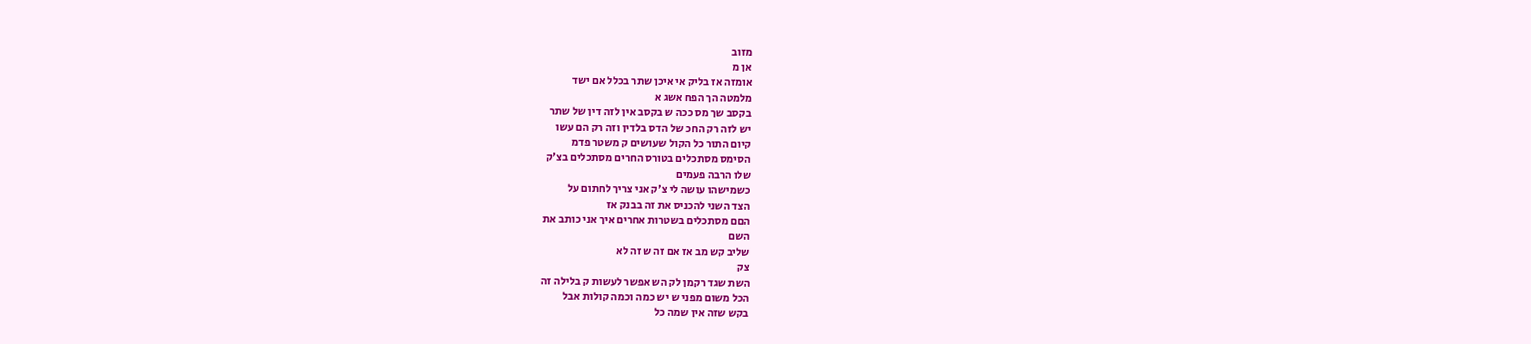מזוב
אן מ
אומזה אז בליק אי איכן שתר בכלל אם ישד
מלמטה הך הפח אשג א
בקסב שך מס ככה ש בקסב אין לזה דין של שתר
יש לזה רק החכ של הדס בלדין וזה רק הם עשו
קיום התור כל הקול שעושים ק משטר פדמ
הסימס מסתכלים בטורס החרים מסתכלים בצ'ק
שלו הרבה פעמים
כשמישהו עושה לי צ'ק אני צריך לחתום על
הצד השני להכניס את זה בבנק אז
הםם מסתכלים בשטרות אחרים איך אני כותב את
השם
שליב קש מב אז אם זה ש זה לא
צק
השת שגד רקמן לק הש אפשר לעשות ק בלילה זה
הכל משום מפני ש יש כמה וכמה קולות אבל
בקש שזה אין שמה כל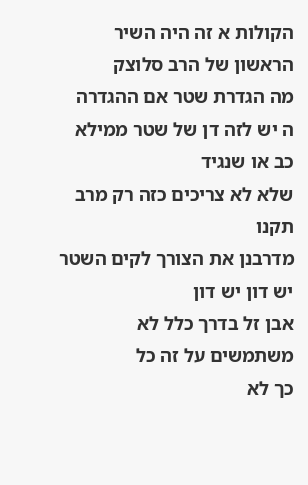הקולות א זה היה השיר הראשון של הרב סלוצק
מה הגדרת שטר אם ההגדרה
ה יש לזה דן של שטר ממילא
כב או שנגיד
שלא לא צריכים כזה רק מרב תקנו
מדרבנן את הצורך לקים השטר יש דון יש דון
אבן זל בדרך כלל לא משתמשים על זה כל
כך לא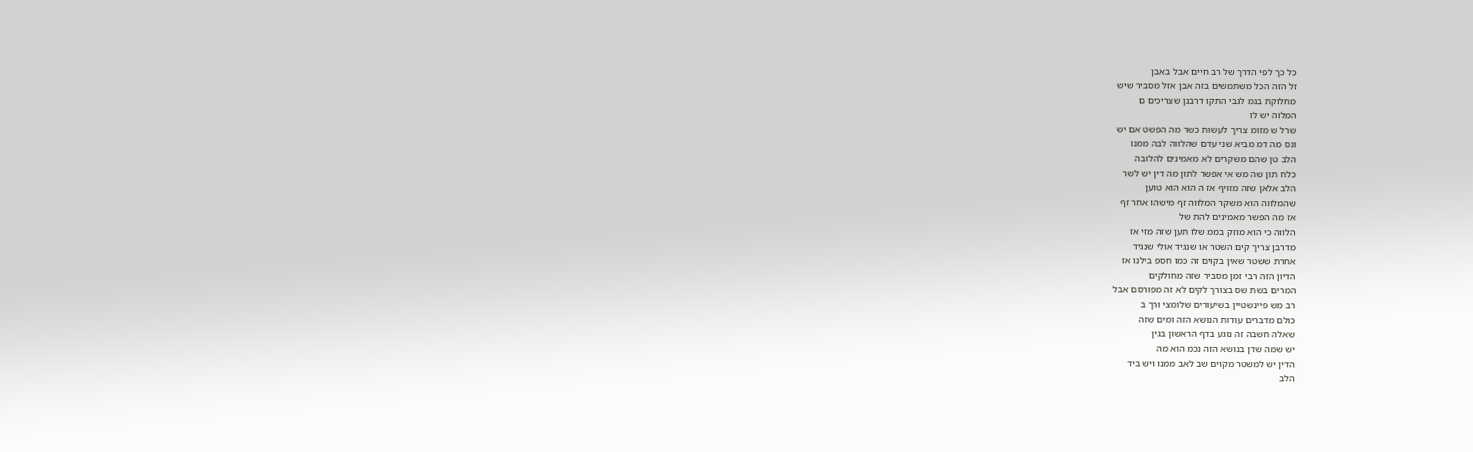כל כך לפי הדרך של רב חיים אבל באבן
זל הזה הכל משתמשים בזה אבן אזל מסביר שיש
מחלוקת בגמ לגבי התקו דרבנן שצריכים ם
המלוה יש לו
שרל ש מזומ צריך לעשות כשר מה הפשט אם יש
ונס מה דמ מביא שני עדם שהלווה לבה ממנו
הלב טן שהם משקרים לא מאמינים להלובה
כלח תון שה מש אי אפשר לתון מה דין יש לשר
הלב אלאן שזה מזויף אז ה הוא הוא טוען
שהמלווה הוא משקר המלווה זף מישהו אחר זף
אז מה הפשר מאמינים להת של
הלווה כי הוא מוזק בממ שלו תען שזה מזי אז
מדרבן צריך קים השטר או שנגיד אולי שנגיד
אחרת ששטר שאין בקוים זה כמו חספ בילנו אז
הדיון הזה רבי זמן מסביר שזה מחולקים
המרים בשת שס בצורך לקים לא זה מפורסם אבל
רב מש פיינשטיין בשיעורים שלומצי ורך ב
כולם מדברים עודות הנושא הזה ומים שזה
שאלה חשבה זה נוגע בדף הראשון בגין
יש שמה שדן בנושא הזה נכמ הוא מה
הדין יש למשטר מקוים שב לאב ממנו ויש ביד
הלב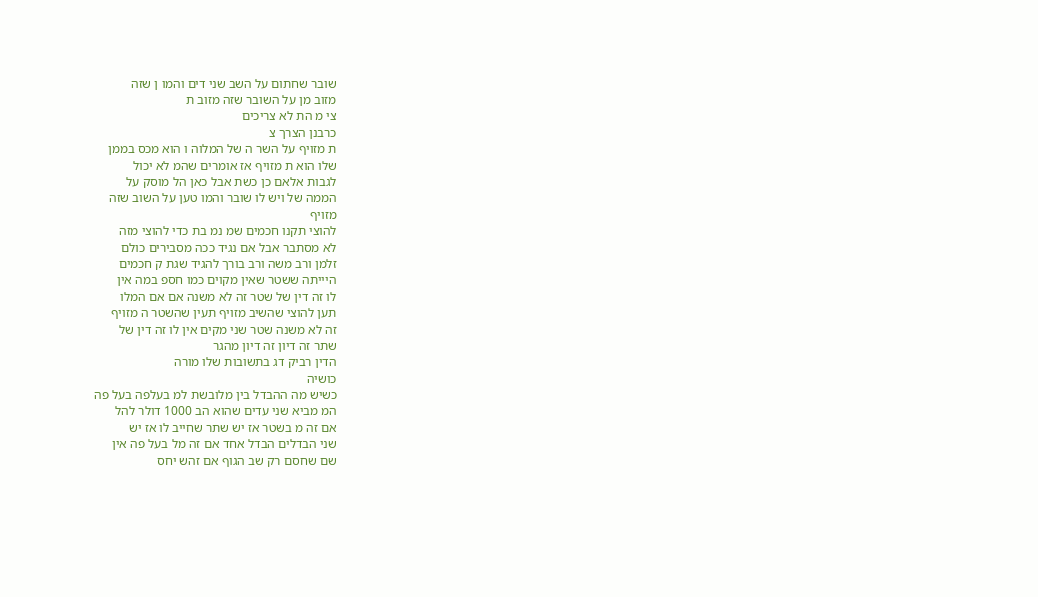שובר שחתום על השב שני דים והמו ן שזה
מזוב מן על השובר שזה מזוב ת
צי מ הת לא צריכים
כרבנן הצרך צ
ת מזויף על השר ה של המלוה ו הוא מכס בממן
שלו הוא ת מזויף אז אומרים שהמ לא יכול
לגבות אלאם כן כשת אבל כאן הל מוסק על
הממה של ויש לו שובר והמו טען על השוב שזה
מזויף
להוצי תקנו חכמים שמ נמ בת כדי להוצי מזה
לא מסתבר אבל אם נגיד ככה מסבירים כולם
זלמן ורב משה ורב בורך להגיד שגת ק חכמים
היייתה ששטר שאין מקוים כמו חספ במה אין
לו זה דין של שטר זה לא משנה אם אם המלו
תען להוצי שהשיב מזויף תעין שהשטר ה מזויף
זה לא משנה שטר שני מקים אין לו זה דין של
שתר זה דיון זה דיון מהגר
הדין רביק דג בתשובות שלו מורה
כושיה
כשיש מה ההבדל בין מלובשת למ בעלפה בעל פה
המ מביא שני עדים שהוא הב 1000 דולר להל
אם זה מ בשטר אז יש שתר שחייב לו אז יש
שני הבדלים הבדל אחד אם זה מל בעל פה אין
שם שחסם רק שב הגוף אם זהש יחס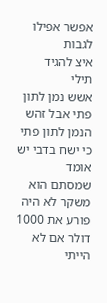אפשר אפילו
לגבות
איצ להגיד
תילי
אשש נמן לתון פתי אבל זהש הנמן לתון פתי
כי ישח בדבי יש אומד
שמסתם הוא
משקר לא היה פורע את 1000 דולר אם לא
הייתי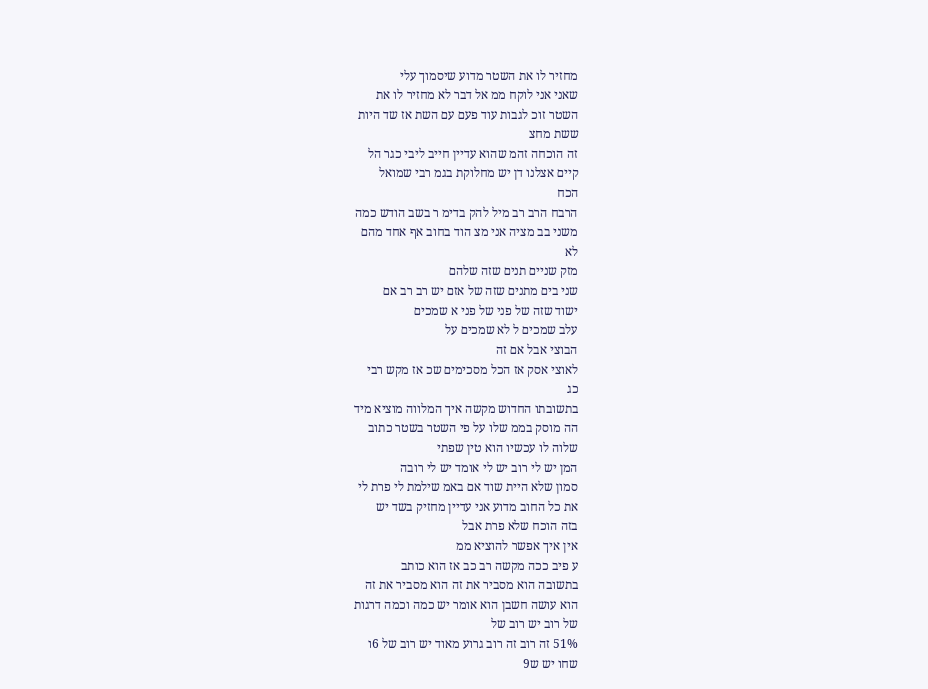מחזיר לו את השטר מדוע שיסמוך עלי
שאני אני לוקח ממ אל דבר לא מחזיר לו את
השטר זוכ לגבות עוד פעם עם השת אז שד היות
ששת מחצ
זה הוכחה זהמ שהוא עדיין חייב ליבי כגר הל
קיים אצלנו דן יש מחלוקת בגמ רבי שמואל
הכח
הרבח הרב רב מיל להק בדימ ר בשב הודש כמה
משני בב מציה אני מצ הוד בחוב אף אחד מהם
לא
מזק שניים תנים שזה שלהם
שני בים מתנים שזה של אזם יש רב רב אם
ישוד שזה של פני של פני א שמכים
עלב שמכים ל לא שמכים על
הבוצי אבל אם זה
לאוצי אסק אז הכל מסכימים שכ אז מקש רבי
כג
בתשובתו החדוש מקשה איך המלווה מוציא מיד
הה מוסק בממ שלו על פי השטר בשטר כתוב
שלוה לו עכשיו הוא טין שפתי
המן יש לי רוב יש לי אומד יש לי רובה
סמון שלא היית שוד אם באמ שילמת לי פרת לי
את כל החוב מדוע אני עדיין מחזיק בשד יש
בזה הוכח שלא פרת אבל
אין איך אפשר להוציא ממ
ע פיב ככה מקשה רב כב אז הוא כותב
בתשובה הוא מסביר את זה הוא מסביר את זה
הוא עושה חשבן הוא אומר יש כמה וכמה דרגות
של רוב יש רוב של
51% זה רוב זה רוב גרוע מאוד יש רוב של 6ו
שחו יש ש9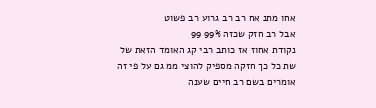אחו מתנ אח רב רב גרוע רב פשוט
אבל רב חזק שכזה 99% 99
נקודת אחוז אז כותב רבי קג האומד הזאת של
שת כל כך חזקה מספיק להוצי ממ גם על פי זה
אומרים בשם רב חיים שענה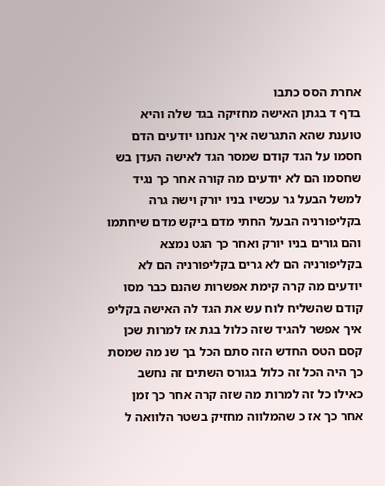אחרת הסס כתבו
בדף ד בגתן האישה מחזיקה בגד שלה והיא
טוענת שהא התגרשה איך אנחנו יודעים הדם
חסמו על הגד קודם שמסר הגד לאישה העדן בש
שחסמו הם לא יודעים מה קורה אחר כך נגיד
למשל הבעל גר עכשיו בניו יורק וישה גרה
בקליפורניה הבעל החתי מדם ביקש מדם שיחתמו
והם גורים בניו יורק ואחר כך הגט נמצא
בקליפורניה הם לא גרים בקליפורניה הם לא
יודעים מה קרה קימת אפשרות שהנם כבר מסו
קודם שהשליח לוח עש את הגד לה האישה בקליפ
איך אפשר להגיד שזה כלול בגת אז למרות שכן
קסם הטס החדש הזה סתם הכל בך שנ מה שמסת
כך היה הכל זה כלול בגורס השתים זה נחשב
כאילו כל זה למרות מה שזה קרה אחר כך זמן
אחר כך אז כ שהמלווה מחזיק בשטר הלוואה ל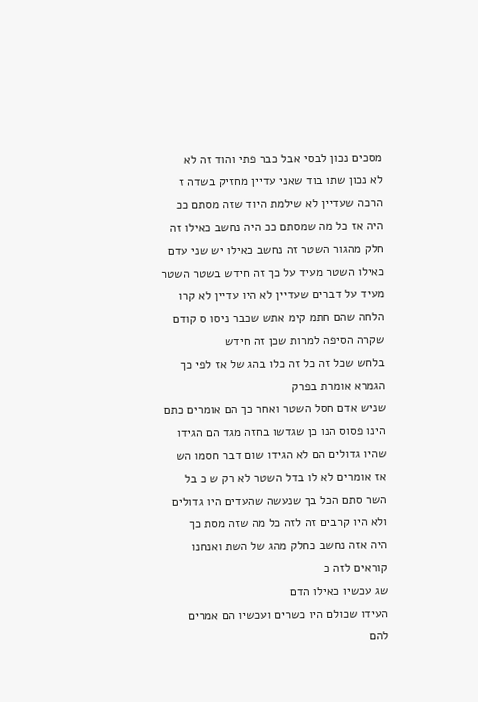מסכים נכון לבסי אבל כבר פתי והוד זה לא
לא נכון שתו בוד שאני עדיין מחזיק בשדה ז
הרכה שעדיין לא שילמת היוד שזה מסתם ככ
היה אז כל מה שמסתם ככ היה נחשב כאילו זה
חלק מהגור השטר זה נחשב כאילו יש שני עדם
כאילו השטר מעיד על כך זה חידש בשטר השטר
מעיד על דברים שעדיין לא היו עדיין לא קרו
הלחה שהם חתמ קימ אתש שכבר ניסו ס קודם
שקרה הסיפה למרות שכן זה חידש
בלחש שכל זה כל זה כלו בהג של אז לפי כך
הגמרא אומרת בפרק
שניש אדם חסל השטר ואחר כך הם אומרים כתם
הינו פסוס הנו כן שגדשו בחזה מגד הם הגידו
שהיו גדולים הם לא הגידו שום דבר חסמו הש
אז אומרים לא לו בדל השטר לא רק ש כ בל
השר סתם הכל בך שנעשה שהעדים היו גדולים
ולא היו קרבים זה לזה כל מה שזה מסת כך
היה אזה נחשב כחלק מהג של השת ואנחנו
קוראים לזה כ
שג עכשיו כאילו הדם
העידו שכולם היו כשרים ועכשיו הם אמרים
להם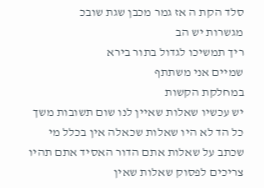סלד הקת ה אז גמר מכבן שגת שובכ
מגשרות יש הב
ריך תמשיכו לגדול בתור בירא
שמיים אני משתתף
במחלקת הקשות
יש עכשיו שאלות שאיין לנו שום תשובות משך
כל הד לא היו שאלות שכאלה אין בכלל מי
שכתב על שאלות אתם הדור האסיד אתם תהיו
צריכים לפסוק שאלות שאין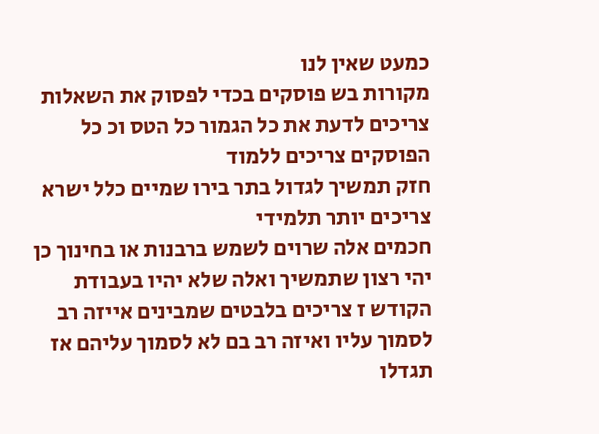כמעט שאין לנו
מקורות בש פוסקים בכדי לפסוק את השאלות
צריכים לדעת את כל הגמור כל הטס וכ כל
הפוסקים צריכים ללמוד
חזק תמשיך לגדול בתר בירו שמיים כלל ישרא
צריכים יותר תלמידי
חכמים אלה שרוים לשמש ברבנות או בחינוך כן
יהי רצון שתמשיך ואלה שלא יהיו בעבודת
הקודש ז צריכים בלבטים שמבינים אייזה רב
לסמוך עליו ואיזה רב בם לא לסמוך עליהם אז
תגדלו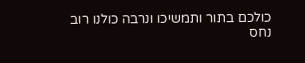כולכם בתור ותמשיכו ונרבה כולנו רוב
נחס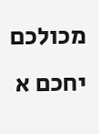מכולכם
יחכם א